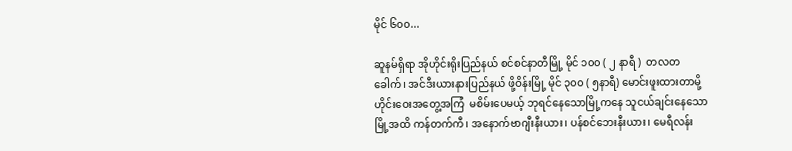မိုင် ၆၀၀...

ဆူနမ်ရှိရာ အိုဟိုင်းရိုးပြည်နယ် စင်စင်နာတီမြို့ မိုင် ၁၀၀ ( ၂ နာရီ )  တလတခေါက်၊ အင်ဒီးယားနားပြည်နယ် ဖို့ဝိန်းမြို့ မိုင် ၃၀၀ ( ၅နာရီ) မောင်းဖူးထားတာမို့ ဟိုင်းဝေးအတွေ့အကြံ  မစိမ်းပေမယ့် ဘုရင်နေသောမြို့ကနေ သူငယ်ချင်းနေသောမြို့အထိ ကန်တက်ကီ၊ အနောက်ဗာဂျီးနီးယား၊ ပန်စင်ဘေးနီးယား၊ မေရီလန်း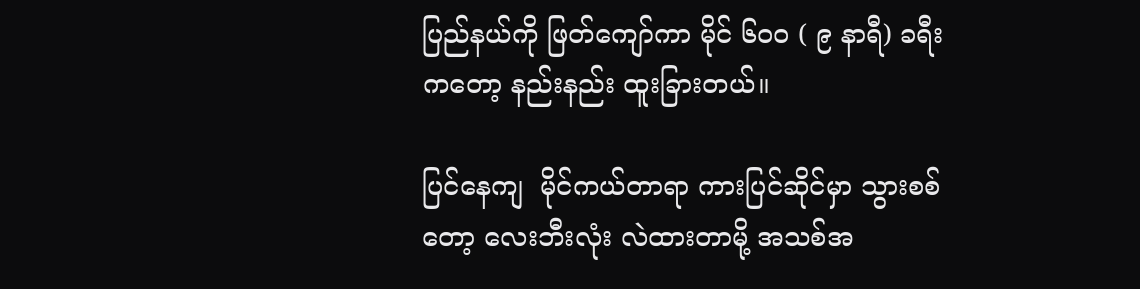ပြည်နယ်ကို ဖြတ်ကျော်ကာ မိုင် ၆၀၀ ( ၉ နာရီ) ခရီးကတော့ နည်းနည်း ထူးခြားတယ်။

ပြင်နေကျ  မိုင်ကယ်တာရာ ကားပြင်ဆိုင်မှာ သွားစစ်တော့ လေးဘီးလုံး လဲထားတာမို့ အသစ်အ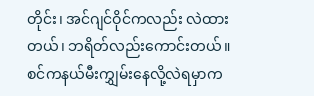တိုင်း၊ အင်ဂျင်ဝိုင်ကလည်း လဲထားတယ်၊ ဘရိတ်လည်းကောင်းတယ်။ စင်ကနယ်မီးကျွှမ်းနေလို့လဲရမှာက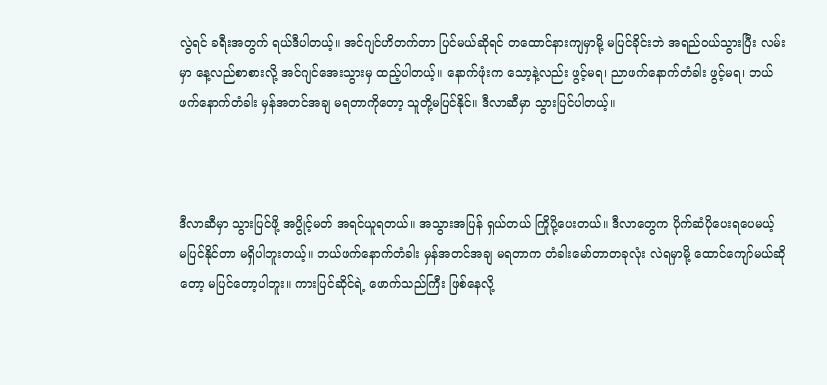လွဲရင် ခရီးအတွက် ရယ်ဒီပါတယ့်။ အင်ဂျင်ဟိတက်တာ ပြင်မယ်ဆိုရင် တထောင်နားကျမှာမို့ မပြင်ခိုင်းဘဲ အရည်ဝယ်သွားပြီး လမ်းမှာ နေ့လည်စာစားလို့ အင်ဂျင်အေးသွားမှ ထည့်ပါတယ့်။ နောက်ဖုံးက သော့နဲ့လည်း ဖွင့်မရ၊ ညာဖက်နောက်တံခါး ဖွင့်မရ၊ ဘယ်ဖက်နောက်တံခါး မှန်အတင်အချ မရတာကိုတော့ သူတို့မပြင်နိုင်။ ဒီလာဆီမှာ သွားပြင်ပါတယ့်။



ဒီလာဆီမှာ သွားပြင်ဖို့ အပွိုင့်မတ် အရင်ယူရတယ်။ အသွားအပြန် ရှယ်တယ် ကြိုပို့ပေးတယ်။ ဒီလာတွေက ပိုက်ဆံပိုပေးရပေမယ့် မပြင်နိုင်တာ မရှိပါဘူးတယ့်။ ဘယ်ဖက်နောက်တံခါး မှန်အတင်အချ မရတာက တံခါးမော်တာတခုလုံး လဲရမှာမို့ ထောင်ကျော်မယ်ဆိုတော့ မပြင်တော့ပါဘူး။ ကားပြင်ဆိုင်ရဲ့ ဖောက်သည်ကြီး ဖြစ်နေလို့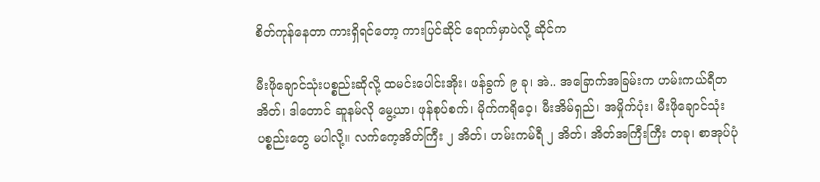စိတ်ကုန်နေတာ ကားရှိရင်တော့ ကားပြင်ဆိုင် ရောက်မှာပဲလို့ ဆိုင်က

မီးဖိုချောင်သုံးပစ္စည်းဆိုလို့ ထမင်းပေါင်းအိုး၊ ဖန်ခွက် ၉ ခု၊ အဲ.. အခြောက်အခြမ်းက ဟမ်းကယ်ရီတအိတ်၊ ဒါတောင် ဆူနမ်လို မွေ့ယာ၊ ဖုန်စုပ်စက်၊ မိုက်ကရိုဝေ့၊ မီးအိမ်ရှည်၊ အမှိုက်ပုံး၊ မီးဖိုချောင်သုံး ပစ္စည်းတွေ မပါလို့။ လက်ကေ့အိတ်ကြီး ၂ အိတ်၊ ဟမ်းကမ်ရီ ၂ အိတ်၊ အိတ်အကြီးကြီး တခု၊ စာအုပ်ပုံ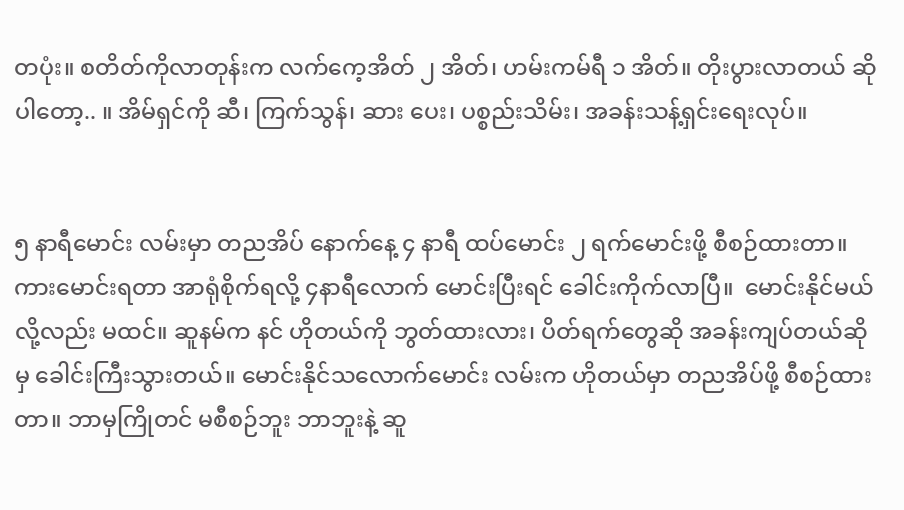တပုံး။ စတိတ်ကိုလာတုန်းက လက်ကေ့အိတ် ၂ အိတ်၊ ဟမ်းကမ်ရီ ၁ အိတ်။ တိုးပွားလာတယ် ဆိုပါတော့.. ။ အိမ်ရှင်ကို ဆီ၊ ကြက်သွန်၊ ဆား ပေး၊ ပစ္စည်းသိမ်း၊ အခန်းသန့်ရှင်းရေးလုပ်။


၅ နာရီမောင်း လမ်းမှာ တညအိပ် နောက်နေ့ ၄ နာရီ ထပ်မောင်း ၂ ရက်မောင်းဖို့ စီစဉ်ထားတာ။ ကားမောင်းရတာ အာရုံစိုက်ရလို့ ၄နာရီလောက် မောင်းပြီးရင် ခေါင်းကိုက်လာပြီ။  မောင်းနိုင်မယ်လို့လည်း မထင်။ ဆူနမ်က နင် ဟိုတယ်ကို ဘွတ်ထားလား၊ ပိတ်ရက်တွေဆို အခန်းကျပ်တယ်ဆိုမှ ခေါင်းကြီးသွားတယ်။ မောင်းနိုင်သလောက်မောင်း လမ်းက ဟိုတယ်မှာ တညအိပ်ဖို့ စီစဉ်ထားတာ။ ဘာမှကြိုတင် မစီစဉ်ဘူး ဘာဘူးနဲ့ ဆူ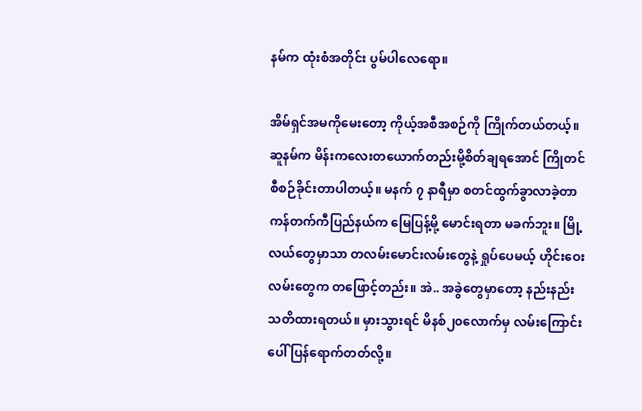နမ်က ထုံးစံအတိုင်း ပွမ်ပါလေရော။

အိမ်ရှင်အမကိုမေးတော့ ကိုယ့်အစီအစဉ်ကို ကြိုက်တယ်တယ့်။ ဆူနမ်က မိန်းကလေးတယောက်တည်းမို့စိတ်ချရအောင် ကြိုတင်စီစဉ်ခိုင်းတာပါတယ့်။ မနက် ၇ နာရီမှာ စတင်ထွက်ခွာလာခဲ့တာ ကန်တက်ကီပြည်နယ်က မြေပြန့်မို့ မောင်းရတာ မခက်ဘူး။ မြို့လယ်တွေမှာသာ တလမ်းမောင်းလမ်းတွေနဲ့ ရှုပ်ပေမယ့် ဟိုင်းဝေးလမ်းတွေက တဖြောင့်တည်း။ အဲ.. အခွဲတွေမှာတော့ နည်းနည်း သတိထားရတယ်။ မှားသွားရင် မိနစ်၂၀လောက်မှ လမ်းကြောင်းပေါ် ပြန်ရောက်တတ်လို့။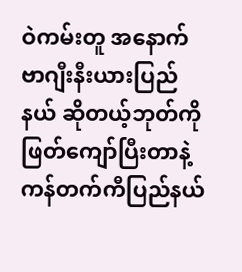ဝဲကမ်းတူ အနောက်ဗာဂျီးနီးယားပြည်နယ် ဆိုတယ့်ဘုတ်ကို ဖြတ်ကျော်ပြီးတာနဲ့ ကန်တက်ကီပြည်နယ်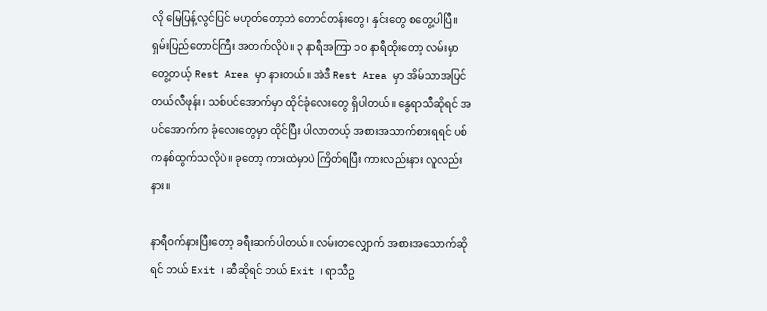လို မြေပြန့်လွင်ပြင် မဟုတ်တော့ဘဲ တောင်တန်းတွေ၊ နှင်းတွေ စတွေ့ပါပြီ။ ရှမ်းပြည်တောင်ကြီး အတက်လိုပဲ။ ၃ နာရီအကြာ ၁၀ နာရီထိုးတော့ လမ်းမှာတွေ့တယ့် Rest Area မှာ နားတယ်။ အဲဒီ Rest Area မှာ အိမ်သာအပြင် တယ်လီဖုန်း၊ သစ်ပင်အောက်မှာ ထိုင်ခုံလေးတွေ ရှိပါတယ်။ နွေရာသီဆိုရင် အပင်အောက်က ခုံလေးတွေမှာ ထိုင်ပြီး ပါလာတယ့် အစားအသာက်စားရရင် ပစ်ကနစ်ထွက်သလိုပဲ။ ခုတော့ ကားထဲမှာပဲ ကြိတ်ရပြီး ကားလည်းနား လူလည်းနား။

နာရီဝက်နားပြီးတော့ ခရီးဆက်ပါတယ်။ လမ်းတလျှောက် အစားအသောက်ဆိုရင် ဘယ် Exit ၊ ဆီဆိုရင် ဘယ် Exit ၊ ရာသီဥ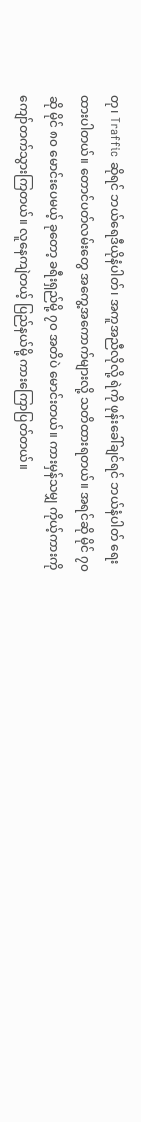တု၊ Traffic ဆိုရင် ဘယ်ရေဒီယိုနံပါတ်၊ အကူအညီလိုလို့ ရဲကို ဖုန်းခေါ်ချင်ရင် ဘယ်နံပါတ် ရေးထားပါတယ်။ တောင်ပတ်လမ်းတွေ အကွေ့အကောက်များလို့ သတိထားရတယ်။ အရင်ဆို မိုင် ၇၀ ဆို မိုင် ၈၀ မောင်းပေမယ့် ခုတော့ ခရီးရှည်မို့ ၇၀ အတိပဲ မောင်းတယ်။ ကားမှန်သမျှ ကိုယ့်ကားကို ကျော်တက်သွားကြတယ်။ လူနေကျဲတယ့် ပြည်နယ်မို့ ကားကြောပြတ်တယ်။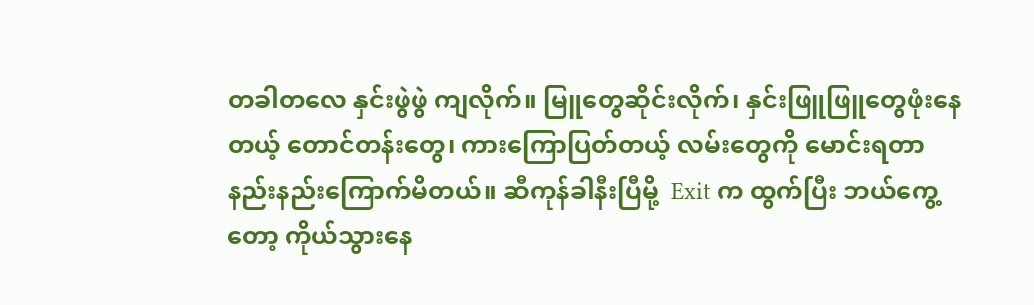တခါတလေ နှင်းဖွဲဖွဲ ကျလိုက်။ မြူတွေဆိုင်းလိုက်၊ နှင်းဖြူဖြူတွေဖုံးနေတယ့် တောင်တန်းတွေ၊ ကားကြောပြတ်တယ့် လမ်းတွေကို မောင်းရတာ နည်းနည်းကြောက်မိတယ်။ ဆီကုန်ခါနီးပြီမို့  Exit က ထွက်ပြီး ဘယ်ကွေ့တော့ ကိုယ်သွားနေ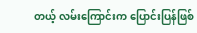တယ့် လမ်းကြောင်းက ပြောင်းပြန်ဖြစ်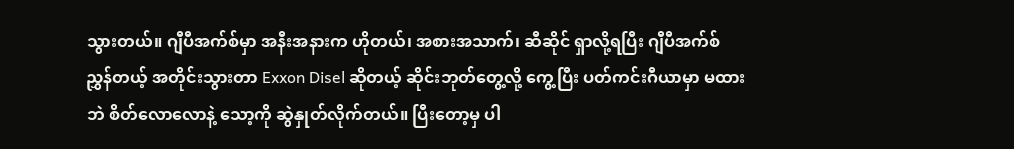သွားတယ်။ ဂျီပီအက်စ်မှာ အနီးအနားက ဟိုတယ်၊ အစားအသာက်၊ ဆီဆိုင် ရှာလို့ရပြီး ဂျီပီအက်စ်ညွှန်တယ့် အတိုင်းသွားတာ Exxon Disel ဆိုတယ့် ဆိုင်းဘုတ်တွေ့လို့ ကွေ့ပြီး ပတ်ကင်းဂီယာမှာ မထားဘဲ စိတ်လောလောနဲ့ သော့ကို ဆွဲနှုတ်လိုက်တယ်။ ပြီးတော့မှ ပါ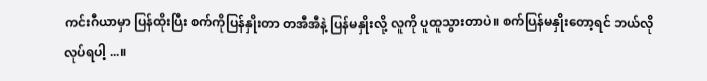ကင်းဂီယာမှာ ပြန်ထိုးပြီး စက်ကိုပြန်နှိုးတာ တအီအီနဲ့ ပြန်မနှိုးလို့ လူကို ပူထူသွားတာပဲ။ စက်ပြန်မနှိုးတော့ရင် ဘယ်လိုလုပ်ရပါ့ ...။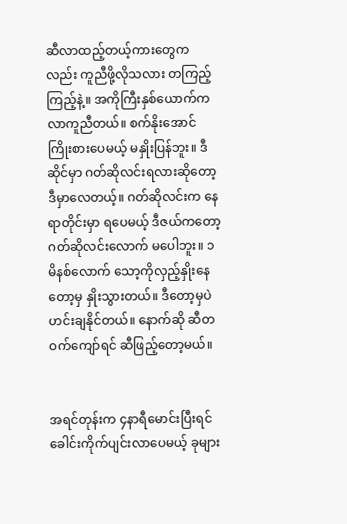ဆီလာထည့်တယ့်ကားတွေကလည်း ကူညီဖို့လိုသလား တကြည့်ကြည့်နဲ့။ အကိုကြီးနှစ်ယောက်က လာကူညီတယ်။ စက်နိုးအောင် ကြိုးစားပေမယ့် မနှိုးပြန်ဘူး။ ဒီဆိုင်မှာ ဂတ်ဆိုလင်းရလားဆိုတော့ ဒီမှာလေတယ့်။ ဂတ်ဆိုလင်းက နေရာတိုင်းမှာ ရပေမယ့် ဒီဇယ်ကတော့ ဂတ်ဆိုလင်းလောက် မပေါဘူး။ ၁မိနစ်လောက် သော့ကိုလှည့်နှိုးနေတော့မှ နှိုးသွားတယ်။ ဒီတော့မှပဲ ဟင်းချနိုင်တယ်။ နောက်ဆို ဆီတဝက်ကျော်ရင် ဆီဖြည့်တော့မယ်။


အရင်တုန်းက ၄နာရီမောင်းပြီးရင် ခေါင်းကိုက်ပျင်းလာပေမယ့် ခုများ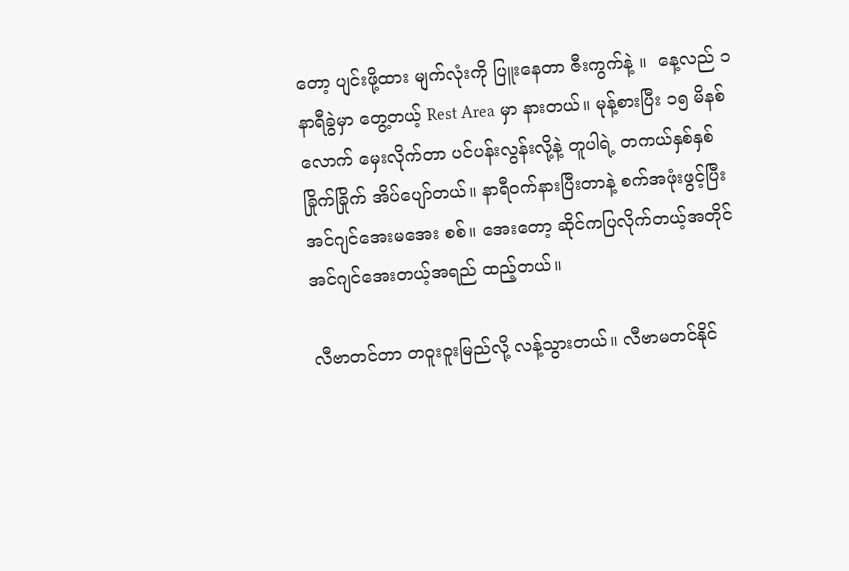တော့ ပျင်းဖို့ထား မျက်လုံးကို ပြူးနေတာ ဇီးကွက်နဲ့ ။  နေ့လည် ၁ နာရီခွဲမှာ တွေ့တယ့် Rest Area မှာ နားတယ်။ မုန့်စားပြီး ၁၅ မိနစ်လောက် မှေးလိုက်တာ ပင်ပန်းလွန်းလို့နဲ့ တူပါရဲ့ တကယ်နှစ်နှစ်ခြိုက်ခြိုက် အိပ်ပျော်တယ်။ နာရီဝက်နားပြီးတာနဲ့ စက်အဖုံးဖွင့်ပြီး အင်ဂျင်အေးမအေး စစ်။ အေးတော့ ဆိုင်ကပြလိုက်တယ့်အတိုင် အင်ဂျင်အေးတယ့်အရည် ထည့်တယ်။

လီဗာတင်တာ တဝူးဝူးမြည်လို့ လန့်သွားတယ်။ လီဗာမတင်နိုင်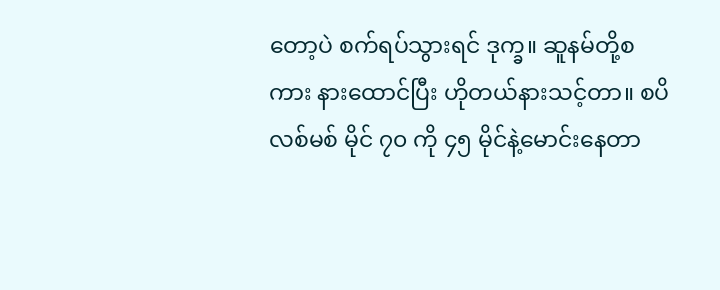တော့ပဲ စက်ရပ်သွားရင် ဒုက္ခ။ ဆူနမ်တို့စကား နားထောင်ပြီး ဟိုတယ်နားသင့်တာ။ စပိလစ်မစ် မိုင် ၇၀ ကို ၄၅ မိုင်နဲ့မောင်းနေတာ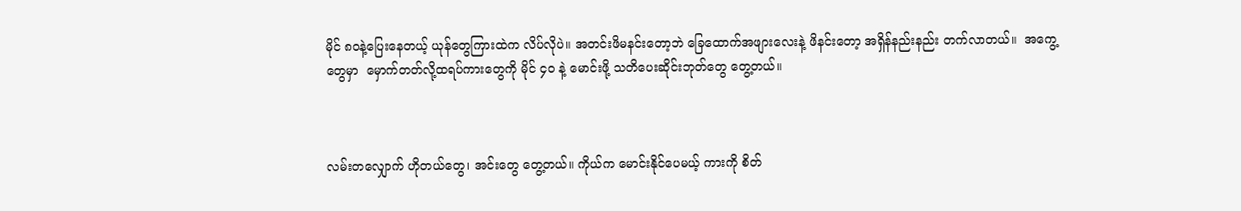မိုင် ၈၀နဲ့ပြေးနေတယ့် ယုန်တွေကြားထဲက လိပ်လိုပဲ။ အတင်းဖိမနင်းတော့ဘဲ ခြေထောက်အဖျားလေးနဲ့ ဖိနင်းတော့ အရှိန်နည်းနည်း တက်လာတယ်။  အကွေ့တွေမှာ  မှောက်တတ်လို့ထရပ်ကားတွေကို မိုင် ၄၀ နဲ့ မောင်းဖို့ သတိပေးဆိုင်းဘုတ်တွေ တွေ့တယ်။



လမ်းတလျှောက် ဟိုတယ်တွေ၊ အင်းတွေ တွေ့တယ်။ ကိုယ်က မောင်းနိုင်ပေမယ့် ကားကို စိတ်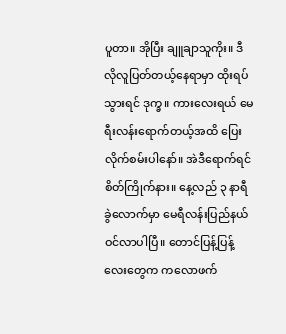ပူတာ။ အိုပြီး ချူချာသူကိုး။ ဒီလိုလူပြတ်တယ့်နေရာမှာ ထိုးရပ်သွားရင် ဒုက္ခ။ ကားလေးရယ် မေရီးလန်းရောက်တယ့်အထိ ပြေးလိုက်စမ်းပါနော်။ အဲဒီရောက်ရင် စိတ်ကြိုက်နား။ နေ့လည် ၃ နာရီ ခွဲလောက်မှာ မေရီလန်းပြည်နယ် ဝင်လာပါပြီ။ တောင်ပြန့်ပြန့်လေးတွေက ကလောဖက်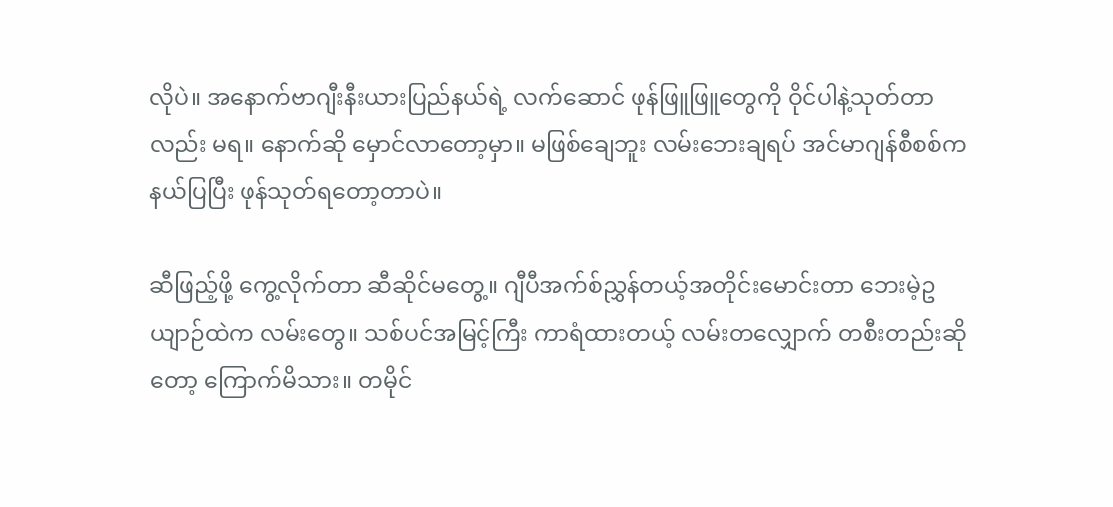လိုပဲ။ အနောက်ဗာဂျီးနီးယားပြည်နယ်ရဲ့ လက်ဆောင် ဖုန်ဖြူဖြူတွေကို ဝိုင်ပါနဲ့သုတ်တာလည်း မရ။ နောက်ဆို မှောင်လာတော့မှာ။ မဖြစ်ချေဘူး လမ်းဘေးချရပ် အင်မာဂျန်စီစစ်ကနယ်ပြပြီး ဖုန်သုတ်ရတော့တာပဲ။

ဆီဖြည့်ဖို့ ကွေ့လိုက်တာ ဆီဆိုင်မတွေ့။ ဂျီပီအက်စ်ညွှန်တယ့်အတိုင်းမောင်းတာ ဘေးမဲ့ဥယျာဉ်ထဲက လမ်းတွေ။ သစ်ပင်အမြင့်ကြီး ကာရံထားတယ့် လမ်းတလျှောက် တစီးတည်းဆိုတော့ ကြောက်မိသား။ တမိုင်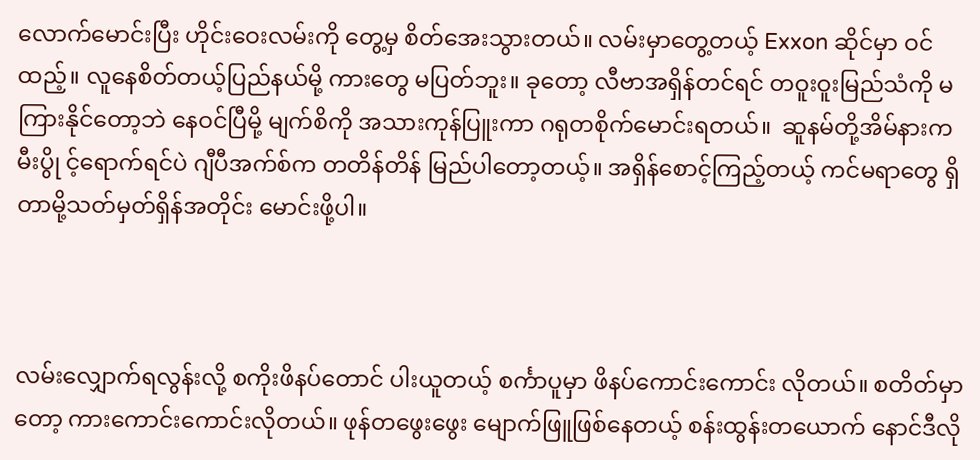လောက်မောင်းပြီး ဟိုင်းဝေးလမ်းကို တွေ့မှ စိတ်အေးသွားတယ်။ လမ်းမှာတွေ့တယ့် Exxon ဆိုင်မှာ ဝင်ထည့်။ လူနေစိတ်တယ့်ပြည်နယ်မို့ ကားတွေ မပြတ်ဘူး။ ခုတော့ လီဗာအရှိန်တင်ရင် တဝူးဝူးမြည်သံကို မကြားနိုင်တော့ဘဲ နေဝင်ပြီမို့ မျက်စိကို အသားကုန်ပြူးကာ ဂရုတစိုက်မောင်းရတယ်။  ဆူနမ်တို့အိမ်နားက မီးပွို င့်ရောက်ရင်ပဲ ဂျီပီအက်စ်က တတိန်တိန် မြည်ပါတော့တယ့်။ အရှိန်စောင့်ကြည့်တယ့် ကင်မရာတွေ ရှိတာမို့သတ်မှတ်ရှိန်အတိုင်း မောင်းဖို့ပါ။



လမ်းလျှောက်ရလွန်းလို့ စကိုးဖိနပ်တောင် ပါးယူတယ့် စင်္ကာပူမှာ ဖိနပ်ကောင်းကောင်း လိုတယ်။ စတိတ်မှာတော့ ကားကောင်းကောင်းလိုတယ်။ ဖုန်တဖွေးဖွေး မျောက်ဖြူဖြစ်နေတယ့် စန်းထွန်းတယောက် နောင်ဒီလို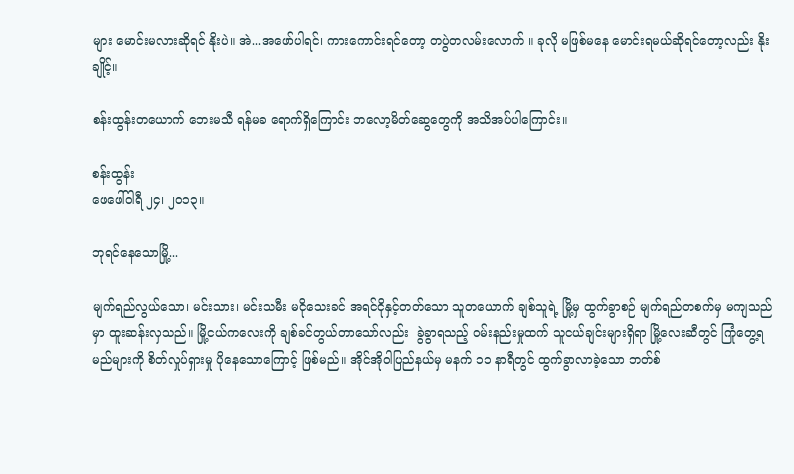များ မောင်းမလားဆိုရင် နိုးပဲ။ အဲ...အဖော်ပါရင်၊ ကားကောင်းရင်တော့ တပွဲတလမ်းလောက် ။ ခုလို မဖြစ်မနေ မောင်းရမယ်ဆိုရင်တော့လည်း နိုးချိုင့်။

စန်းထွန်းတယောက် ဘေးမသီ ရန်မခ ရောက်ရှိကြောင်း ဘလော့မိတ်ဆွေတွေကို အသိအပ်ပါကြောင်း။

စန်းထွန်း
ဖေဖေါ်ဝါရီ ၂၄၊ ၂၀၁၃။

ဘုရင်နေသောမြို့...

မျက်ရည်လွယ်သော၊ မင်းသား၊ မင်းသမီး မငိုသေးခင် အရင်ငိုနှင့်တတ်သော သူတယောက် ချစ်သူရဲ့ မြို့မှ ထွက်ခွာစဉ် မျက်ရည်တစက်မှ မကျသည်မှာ ထူးဆန်းလှသည်။ မြို့ငယ်ကလေးကို ချစ်ခင်တွယ်တာသော်လည်း  ခွဲခွာရသည့် ဝမ်းနည်းမှုထက် သူငယ်ချင်းများရှိရာ မြို့လေးဆီတွင် ကြုံတွေ့ရမည်များကို စိတ်လှုပ်ရှားမှု ပိုနေသောကြောင့် ဖြစ်မည်။ အိုင်အိုဝါပြည်နယ်မှ မနက် ၁၁ နာရီတွင် ထွက်ခွာလာခဲ့သော ဘတ်စ်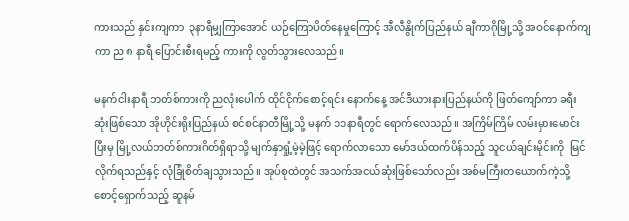ကားသည် နှင်းကျကာ  ၃နာရီမျှကြာအောင် ယဉ်ကြောပိတ်နေမှုကြောင့် အီလီနွိုက်ပြည်နယ် ချီကာဂိုမြို့သို့ အဝင်နောက်ကျကာ ည ၈ နာရီ ပြောင်းစီးရမည့် ကားကို လွတ်သွားလေသည်။

မနက်ငါးနာရီ ဘတ်စ်ကားကို ညလုံးပေါက် ထိုင်ငိုက်စောင့်ရင်း နောက်နေ့ အင်ဒီယားနားပြည်နယ်ကို ဖြတ်ကျော်ကာ ခရီးဆုံးဖြစ်သော အိုဟိုင်းရိုးပြည်နယ် စင်စင်နာတီမြို့သို့ မနက် ၁၁နာရီတွင် ရောက်လေသည်။ အကြိမ်ကြိမ် လမ်းမှားမောင်းပြီးမှ မြို့လယ်ဘတ်စ်ကားဂိတ်ရှိရာသို့ မျက်နှာရှုံ့မဲ့မဲ့ဖြင့် ရောက်လာသော မော်ဒယ်ထက်ပိန်သည့် သူငယ်ချင်းမိုင်းကို  မြင်လိုက်ရသည်နှင့် လုံခြုံစိတ်ချသွားသည်။ အုပ်စုထဲတွင် အသက်အငယ်ဆုံးဖြစ်သော်လည်း အစ်မကြီးတယောက်ကဲ့သို့ စောင့်ရှောက်သည့် ဆူနမ်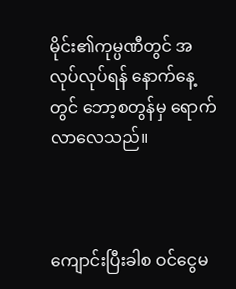မိုင်း၏ကုမ္ပဏီတွင် အလုပ်လုပ်ရန် နောက်နေ့တွင် ဘော့စတွန်မှ ရောက်လာလေသည်။



ကျောင်းပြီးခါစ ဝင်ငွေမ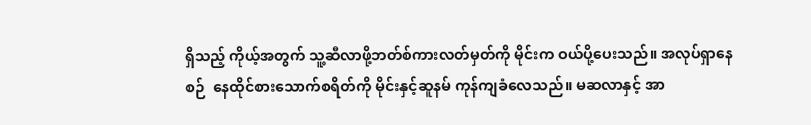ရှိသည့် ကိုယ့်အတွက် သူ့ဆီလာဖို့ဘတ်စ်ကားလတ်မှတ်ကို မိုင်းက ဝယ်ပို့ပေးသည်။ အလုပ်ရှာနေစဉ်  နေထိုင်စားသောက်စရိတ်ကို မိုင်းနှင့်ဆူနမ် ကုန်ကျခံလေသည်။ မဆလာနှင့် အာ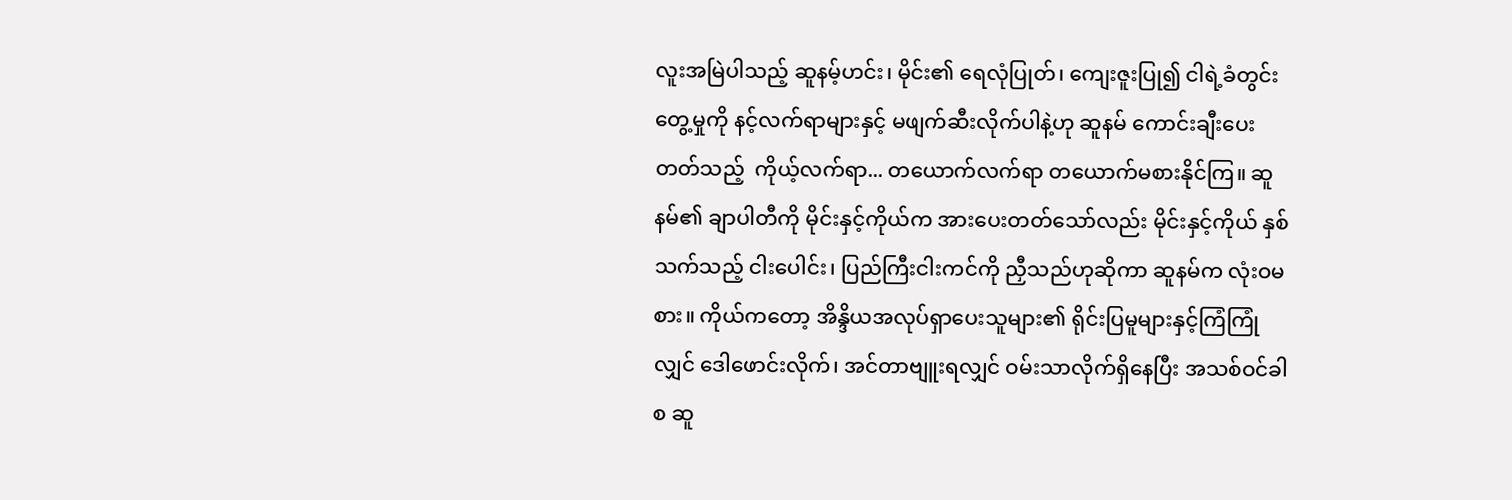လူးအမြဲပါသည့် ဆူနမ့်ဟင်း၊ မိုင်း၏ ရေလုံပြုတ်၊ ကျေးဇူးပြု၍ ငါရဲ့ခံတွင်းတွေ့မှုကို နင့်လက်ရာများနှင့် မဖျက်ဆီးလိုက်ပါနဲ့ဟု ဆူနမ် ကောင်းချီးပေးတတ်သည့်  ကိုယ့်လက်ရာ... တယောက်လက်ရာ တယောက်မစားနိုင်ကြ။ ဆူနမ်၏ ချာပါတီကို မိုင်းနှင့်ကိုယ်က အားပေးတတ်သော်လည်း မိုင်းနှင့်ကိုယ် နှစ်သက်သည့် ငါးပေါင်း၊ ပြည်ကြီးငါးကင်ကို ညှီသည်ဟုဆိုကာ ဆူနမ်က လုံးဝမစား။ ကိုယ်ကတော့ အိန္ဒိယအလုပ်ရှာပေးသူများ၏ ရိုင်းပြမူများနှင့်ကြံကြုံလျှင် ဒေါဖောင်းလိုက်၊ အင်တာဗျူးရလျှင် ဝမ်းသာလိုက်ရှိနေပြီး အသစ်ဝင်ခါစ ဆူ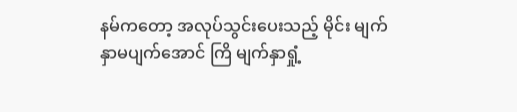နမ်ကတော့ အလုပ်သွင်းပေးသည့် မိုင်း မျက်နှာမပျက်အောင် ကြိ မျက်နှာရှုံ့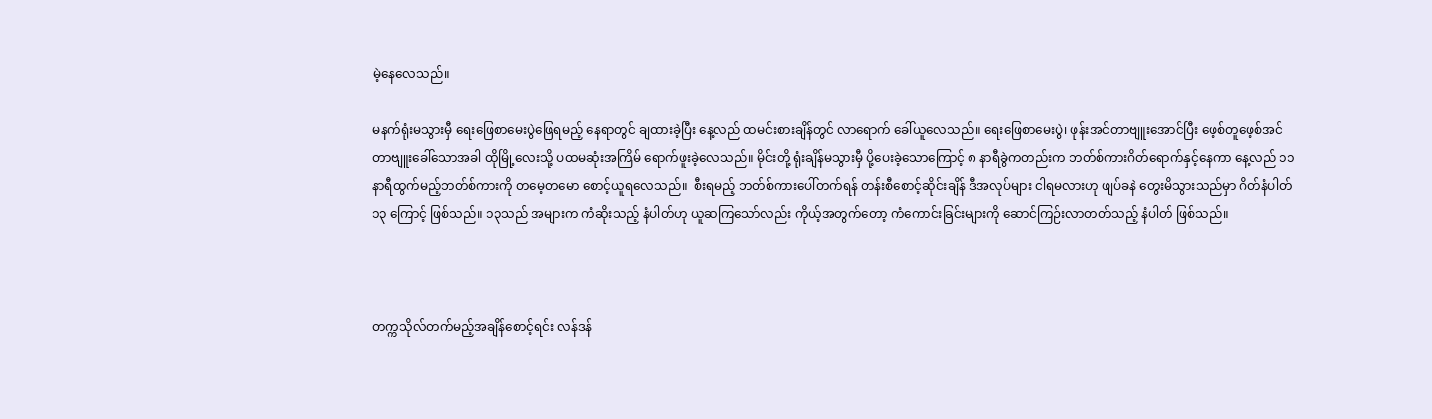မဲ့နေလေသည်။

မနက်ရုံးမသွားမှီ ရေးဖြေစာမေးပွဲဖြေရမည့် နေရာတွင် ချထားခဲ့ပြီး နေ့လည် ထမင်းစားချိန်တွင် လာရောက် ခေါ်ယူလေသည်။ ရေးဖြေစာမေးပွဲ၊ ဖုန်းအင်တာဗျူးအောင်ပြီး ဖေ့စ်တူဖေ့စ်အင်တာဗျူးခေါ်သောအခါ ထိုမြို့လေးသို့ ပထမဆုံးအကြိမ် ရောက်ဖူးခဲ့လေသည်။ မိုင်းတို့ ရုံးချိန်မသွားမှီ ပို့ပေးခဲ့သောကြောင့် ၈ နာရီခွဲကတည်းက ဘတ်စ်ကားဂိတ်ရောက်နှင့်နေကာ နေ့လည် ၁၁ နာရီထွက်မည့်ဘတ်စ်ကားကို တမေ့တမော စောင့်ယူရလေသည်။  စီးရမည့် ဘတ်စ်ကားပေါ်တက်ရန် တန်းစီစောင့်ဆိုင်းချိန် ဒီအလုပ်များ ငါရမလားဟု ဖျပ်ခနဲ တွေးမိသွားသည်မှာ ဂိတ်နံပါတ် ၁၃ ကြောင့် ဖြစ်သည်။ ၁၃သည် အများက ကံဆိုးသည့် နံပါတ်ဟု ယူဆကြသော်လည်း ကိုယ့်အတွက်တော့ ကံကောင်းခြင်းများကို ဆောင်ကြဉ်းလာတတ်သည့် နံပါတ် ဖြစ်သည်။



တက္ကသိုလ်တက်မည့်အချိန်စောင့်ရင်း လန်ဒန်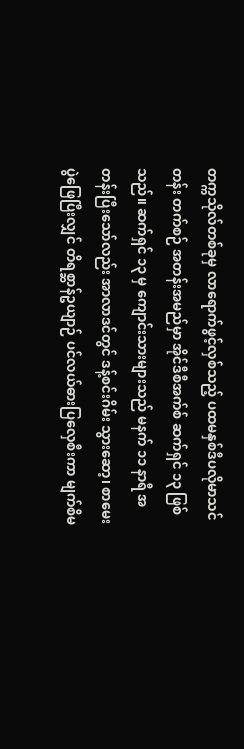တက္ကသိုလ်တစ်ခုမှ လာရောက်ဖွင့်လှစ်သည့် ပထမနှစ်ဒီပလိုမာသင်တန်း တက်စဉ် အတန်းအမည်မှာ အိုင်ဒီစီအက်စ် ဆက်ရှင် ၁၃ ဖြစ်သည်။ ဆက်ရှင် ၁၃ မှ ကျောင်းသားများသည် မနက် ၁၁ နာရီ အတန်းပြီးသော်လည်း အာလာဒင်တွင် ဒန့်စင်းဂိမ်း သွားဆော့၊ စာမေးပွဲဖြေပြီးလျှင် တိရစ္ဆာန်ဥယျာဉ် ပင်လယ်ဓားပြလှေစီးကာ မျက်စိမ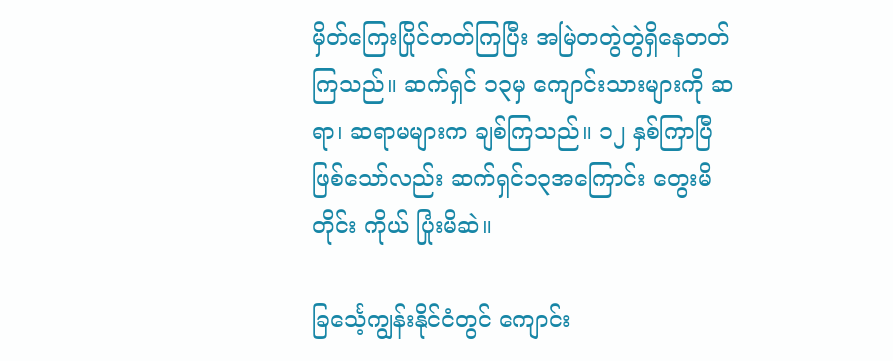မှိတ်ကြေးပြိုင်တတ်ကြပြီး အမြဲတတွဲတွဲရှိနေတတ်ကြသည်။ ဆက်ရှင် ၁၃မှ ကျောင်းသားများကို ဆရာ၊ ဆရာမများက ချစ်ကြသည်။ ၁၂ နှစ်ကြာပြီဖြစ်သော်လည်း ဆက်ရှင်၁၃အကြောင်း တွေးမိတိုင်း ကိုယ် ပြုံးမိဆဲ။

ခြင်္သေ့ကျွန်းနိုင်ငံတွင် ကျောင်း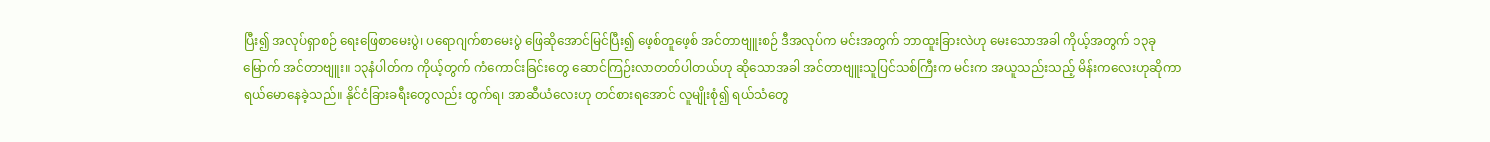ပြီး၍ အလုပ်ရှာစဉ် ရေးဖြေစာမေးပွဲ၊ ပရောဂျက်စာမေးပွဲ ဖြေဆိုအောင်မြင်ပြီး၍ ဖေ့စ်တူဖေ့စ် အင်တာဗျူးစဉ် ဒီအလုပ်က မင်းအတွက် ဘာထူးခြားလဲဟု မေးသောအခါ ကိုယ့်အတွက် ၁၃ခုမြောက် အင်တာဗျူး။ ၁၃နံပါတ်က ကိုယ့်တွက် ကံကောင်းခြင်းတွေ ဆောင်ကြဉ်းလာတတ်ပါတယ်ဟု ဆိုသောအခါ အင်တာဗျူးသူပြင်သစ်ကြီးက မင်းက အယူသည်းသည့် မိန်းကလေးဟုဆိုကာ ရယ်မောနေခဲ့သည်။ နိုင်ငံခြားခရီးတွေလည်း ထွက်ရ၊ အာဆီယံလေးဟု တင်စားရအောင် လူမျိုးစုံ၍ ရယ်သံတွေ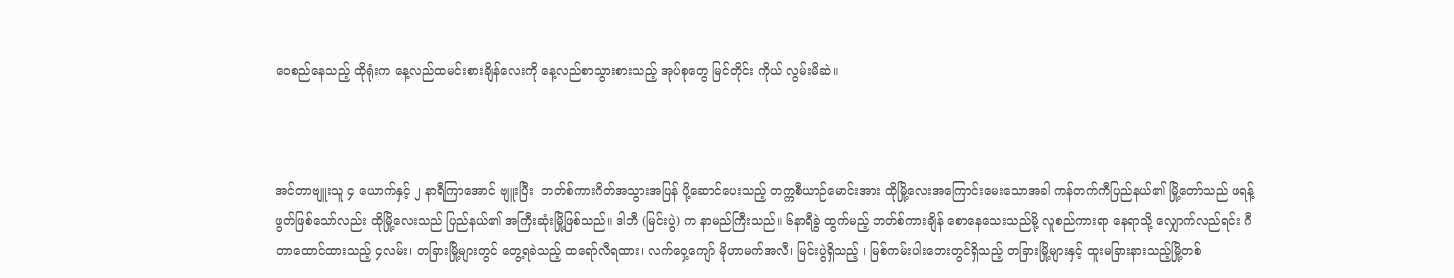ဝေစည်နေသည့် ထိုရုံးက နေ့လည်ထမင်းစားချိန်လေးကို နေ့လည်စာသွားစားသည့် အုပ်စုတွေ မြင်တိုင်း ကိုယ် လွမ်းမိဆဲ။



အင်တာဗျူးသူ ၄ ယောက်နှင့် ၂ နာရီကြာအောင် ဗျူးပြီး  ဘတ်စ်ကားဂိတ်အသွားအပြန် ပို့ဆောင်ပေးသည့် တက္ကစီယာဉ်မောင်းအား ထိုမြို့လေးအကြောင်းမေးသောအခါ ကန်တက်ကီပြည်နယ်၏ မြို့တော်သည် ဖရန့်ဖွတ်ဖြစ်သော်လည်း ထိုမြို့လေးသည် ပြည်နယ်၏ အကြီးဆုံးမြို့ဖြစ်သည်။ ဒါဘီ (မြင်းပွဲ) က နာမည်ကြီးသည်။ ၆နာရီခွဲ ထွက်မည့် ဘတ်စ်ကားချိန် စောနေသေးသည်မို့ လူစည်ကားရာ နေရာသို့ လျှောက်လည်ရင်း ဂီတာထောင်ထားသည့် ၄လမ်း၊ တခြားမြို့များတွင် တွေ့ရခဲသည့် ထရော်လီရထား၊ လက်ဝှေ့ကျော် မိုဟာမက်အလီ၊ မြင်းပွဲရှိသည့် ၊ မြစ်ကမ်းပါးဘေးတွင်ရှိသည့် တခြားမြို့များနှင့် ထူးမခြားနားသည့်မြို့တစ်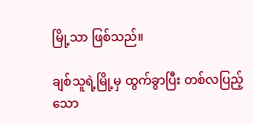မြို့သာ ဖြစ်သည်။

ချစ်သူရဲ့မြို့မှ ထွက်ခွာပြီး တစ်လပြည့်သော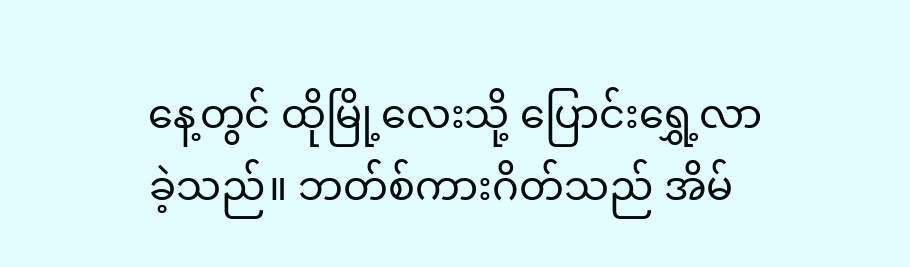နေ့တွင် ထိုမြို့လေးသို့ ပြောင်းရွှေ့လာခဲ့သည်။ ဘတ်စ်ကားဂိတ်သည် အိမ်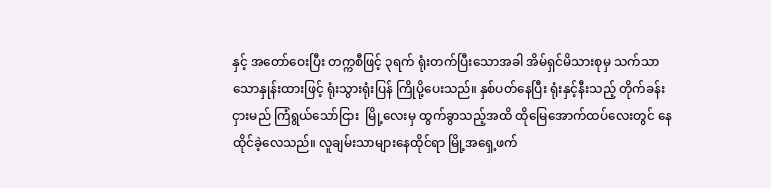နှင့် အတော်ဝေးပြီး တက္ကစီဖြင့် ၃ရက် ရုံးတက်ပြီးသောအခါ အိမ်ရှင်မိသားစုမှ သက်သာသောနှုန်းထားဖြင့် ရုံးသွားရုံးပြန် ကြိုပို့ပေးသည်။ နှစ်ပတ်နေပြီး ရုံးနှင့်နီးသည့် တိုက်ခန်းငှားမည် ကြံရွယ်သော်ငြား  မြို့လေးမှ ထွက်ခွာသည့်အထိ ထိုမြေအောက်ထပ်လေးတွင် နေထိုင်ခဲ့လေသည်။ လူချမ်းသာများနေထိုင်ရာ မြို့အရှေ့ဖက်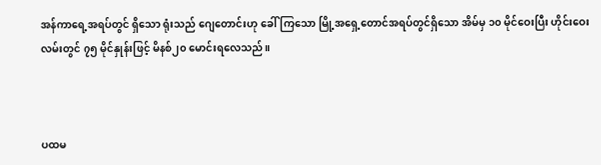အန်ကာရေ့အရပ်တွင် ရှိသော ရုံးသည် ဂျေတောင်းဟု ခေါ်ကြသော မြို့အရှေ့တောင်အရပ်တွင်ရှိသော အိမ်မှ ၁၀ မိုင်ဝေးပြီး ဟိုင်းဝေးလမ်းတွင် ၇၅ မိုင်နှုန်းဖြင့် မိနစ်၂၀ မောင်းရလေသည်။



ပထမ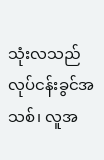သုံးလသည် လုပ်ငန်းခွင်အသစ်၊ လူအ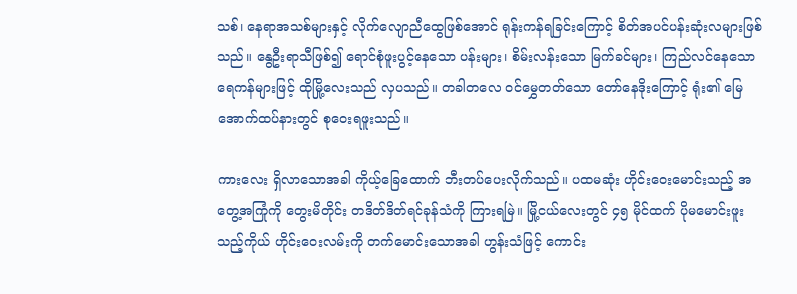သစ်၊ နေရာအသစ်များနှင့် လိုက်လျောညီထွေဖြစ်အောင် ရုန်းကန်ရခြင်းကြောင့် စိတ်အပင်ပန်းဆုံးလများဖြစ်သည်။ နွေဦးရာသီဖြစ်၍ ရောင်စုံဖူးပွင့်နေသော ပန်းများ၊ စိမ်းလန်းသော မြက်ခင်များ၊ ကြည်လင်နေသော ရေကန်များဖြင့် ထိုမြို့လေးသည် လှပသည်။ တခါတလေ ဝင်မွှေတတ်သော တော်နေဒိုးကြောင့် ရုံး၏ မြေအောက်ထပ်နားတွင် စုဝေးရဖူးသည်။

ကားလေး ရှိလာသောအခါ ကိုယ့်ခြေထောက် ဘီးတပ်ပေးလိုက်သည်။ ပထမဆုံး ဟိုင်းဝေးမောင်းသည့် အတွေ့အကြုံကို တွေးမိတိုင်း တဒိတ်ဒိတ်ရင်ခုန်သံကို ကြားရမြဲ။ မြို့ငယ်လေးတွင် ၄၅ မိုင်ထက် ပိုမမောင်းဖူးသည့်ကိုယ် ဟိုင်းဝေးလမ်းကို တက်မောင်းသောအခါ ဟွန်းသံဖြင့် ကောင်း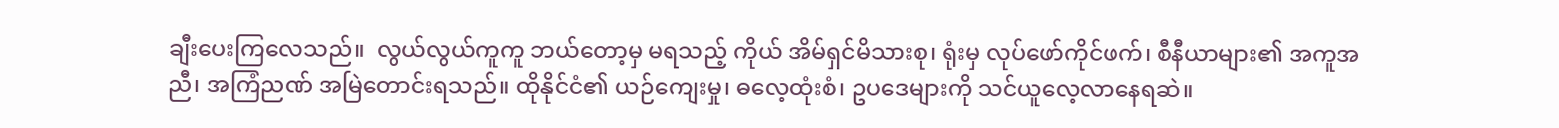ချီးပေးကြလေသည်။  လွယ်လွယ်ကူကူ ဘယ်တော့မှ မရသည့် ကိုယ် အိမ်ရှင်မိသားစု၊ ရုံးမှ လုပ်ဖော်ကိုင်ဖက်၊ စီနီယာများ၏ အကူအညီ၊ အကြံညဏ် အမြဲတောင်းရသည်။ ထိုနိုင်ငံ၏ ယဉ်ကျေးမှု၊ ဓလေ့ထုံးစံ၊ ဥပဒေများကို သင်ယူလေ့လာနေရဆဲ။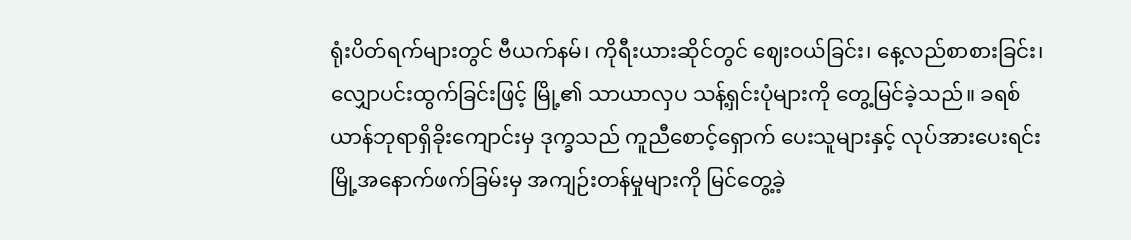ရုံးပိတ်ရက်များတွင် ဗီယက်နမ်၊ ကိုရီးယားဆိုင်တွင် ဈေးဝယ်ခြင်း၊ နေ့လည်စာစားခြင်း၊ လျှောပင်းထွက်ခြင်းဖြင့် မြို့၏ သာယာလှပ သန့်ရှင်းပုံများကို တွေ့မြင်ခဲ့သည်။ ခရစ်ယာန်ဘုရာရှိခိုးကျောင်းမှ ဒုက္ခသည် ကူညီစောင့်ရှောက် ပေးသူများနှင့် လုပ်အားပေးရင်း မြို့အနောက်ဖက်ခြမ်းမှ အကျဉ်းတန်မှုများကို မြင်တွေ့ခဲ့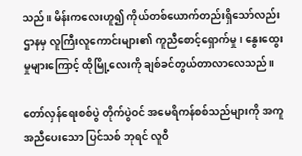သည်။ မိန်းကလေးဟူ၍ ကိုယ်တစ်ယောက်တည်းရှိသော်လည်း ဌာနမှ လူကြီးလူကောင်းများ၏ ကူညီစောင့်ရှောက်မှု၊ နွေးထွေးမှုများကြောင့် ထိုမြို့လေးကို ချစ်ခင်တွယ်တာလာလေသည်။

တော်လှန်ရေးစစ်ပွဲ တိုက်ပွဲဝင် အမေရိကန်စစ်သည်များကို အကူအညီပေးသော ပြင်သစ် ဘုရင် လူဝီ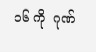၁၆ ကို  ဂုဏ်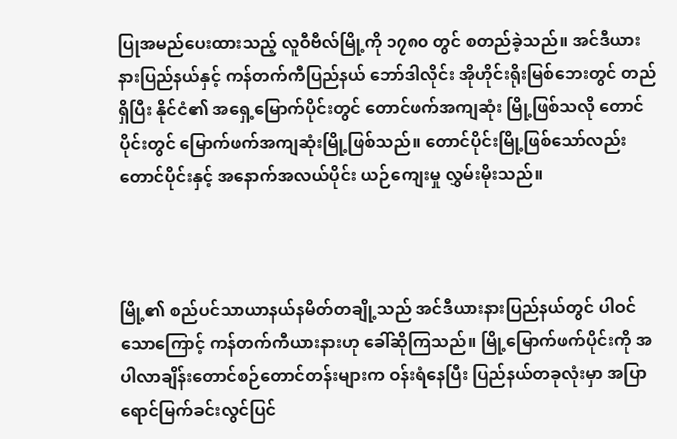ပြုအမည်ပေးထားသည့် လူဝီဗီလ်မြို့ကို ၁၇၈၀ တွင် စတည်ခဲ့သည်။ အင်ဒီယားနားပြည်နယ်နှင့် ကန်တက်ကီပြည်နယ် ဘော်ဒါလိုင်း အိုဟိုင်းရိုးမြစ်ဘေးတွင် တည်ရှိပြီး နိုင်ငံ၏ အရှေ့မြောက်ပိုင်းတွင် တောင်ဖက်အကျဆုံး မြို့ဖြစ်သလို တောင်ပိုင်းတွင် မြောက်ဖက်အကျဆုံးမြို့ဖြစ်သည်။ တောင်ပိုင်းမြို့ဖြစ်သော်လည်း တောင်ပိုင်းနှင့် အနောက်အလယ်ပိုင်း ယဉ်ကျေးမှု လွှမ်းမိုးသည်။



မြို့၏ စည်ပင်သာယာနယ်နမိတ်တချို့သည် အင်ဒီယားနားပြည်နယ်တွင် ပါဝင်သောကြောင့် ကန်တက်ကီယားနားဟု ခေါ်ဆိုကြသည်။ မြို့မြောက်ဖက်ပိုင်းကို အပါလာချိန်းတောင်စဉ်တောင်တန်းများက ဝန်းရံနေပြီး ပြည်နယ်တခုလုံးမှာ အပြာရောင်မြက်ခင်းလွင်ပြင်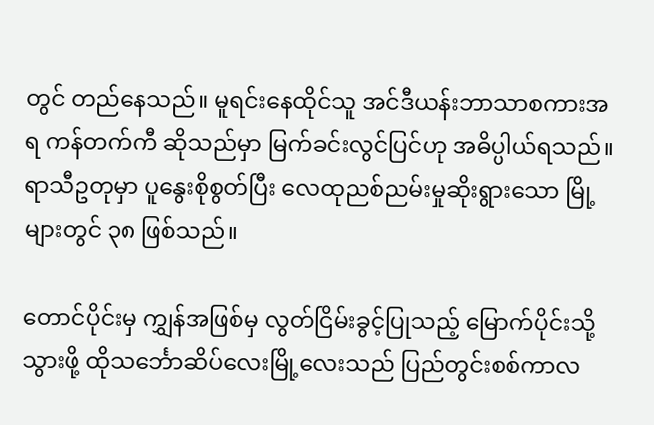တွင် တည်နေသည်။ မူရင်းနေထိုင်သူ အင်ဒီယန်းဘာသာစကားအရ ကန်တက်ကီ ဆိုသည်မှာ မြက်ခင်းလွင်ပြင်ဟု အဓိပ္ပါယ်ရသည်။ ရာသီဥတုမှာ ပူနွေးစိုစွတ်ပြီး လေထုညစ်ညမ်းမှုဆိုးရွားသော မြို့များတွင် ၃၈ ဖြစ်သည်။

တောင်ပိုင်းမှ ကျွှန်အဖြစ်မှ လွတ်ငြိမ်းခွင့်ပြုသည့် မြောက်ပိုင်းသို့သွားဖို့ ထိုသင်္ဘောဆိပ်လေးမြို့လေးသည် ပြည်တွင်းစစ်ကာလ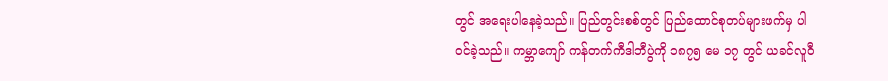တွင် အရေးပါနေခဲ့သည်။ ပြည်တွင်းစစ်တွင် ပြည်ထောင်စုတပ်များဖက်မှ ပါဝင်ခဲ့သည်။ ကမ္ဘာကျော် ကန်တက်ကီဒါဘီပွဲကို ၁၈၇၅ မေ ၁၇ တွင် ယခင်လူဝီ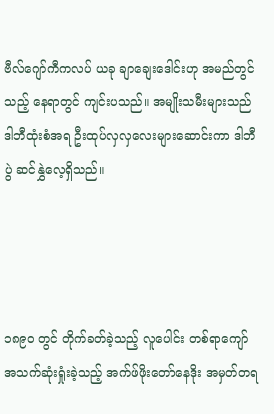ဗီလ်ဂျော်ကီကလပ် ယခု ချာချေးဒေါင်းဟု အမည်တွင်သည့် နေရာတွင် ကျင်းပသည်။ အမျိုးသမီးများသည် ဒါဘီထုံးစံအရ ဦးထုပ်လှလှလေးများဆောင်းကာ ဒါဘီပွဲ ဆင်နွှဲလေ့ရှိသည်။




၁၈၉၀ တွင် တိုက်ခတ်ခဲ့သည့် လူပေါင်း တစ်ရာကျော် အသက်ဆုံးရှုံးခဲ့သည့် အက်ဖ်ဖိုးတော်နေဒိုး အမှတ်တရ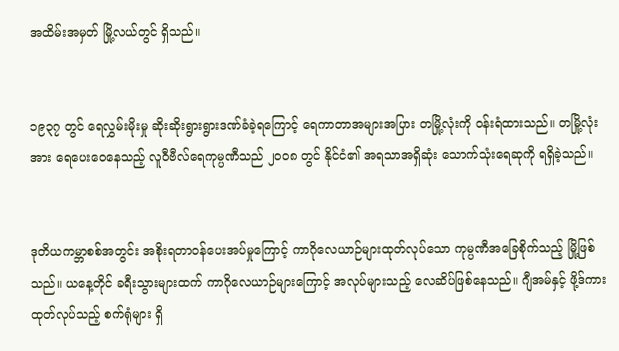အထိမ်းအမှတ် မြို့လယ်တွင် ရှိသည်။


၁၉၃၇ တွင် ရေလွှမ်းမိုးမှု ဆိုးဆိုးရွားရွားဒဏ်ခံခဲ့ရကြောင့် ရေကာတာအများအပြား တမြို့လုံးကို ဝန်းရံထားသည်။ တမြို့လုံးအား ရေပေးဝေနေသည့် လူဝီဗီလ်ရေကုမ္ပဏီသည် ၂၀၀၈ တွင် နိုင်ငံ၏ အရသာအရှိဆုံး သောက်သုံးရေဆုကို ရရှိခဲ့သည်။


ဒုတိယကမ္ဘာစစ်အတွင်း အစိုးရတာဝန်ပေးအပ်မှုကြောင့် ကာဂိုလေယာဉ်များထုတ်လုပ်သော ကုမ္ပဏီအခြေစိုက်သည့် မြို့ဖြစ်သည်။ ယနေ့တိုင် ခရီးသွားများထက် ကာဂိုလေယာဉ်များကြောင့် အလုပ်များသည့် လေဆိပ်ဖြစ်နေသည်။ ဂျီအမ်နှင့် ဖို့ဒ်ကားထုတ်လုပ်သည့် စက်ရုံများ ရှိ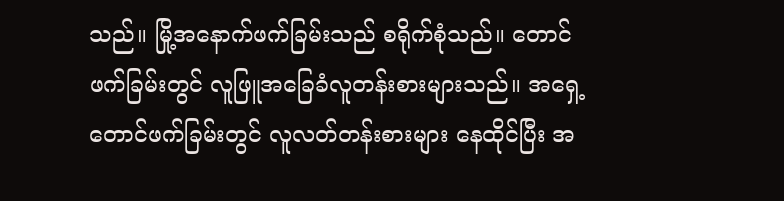သည်။ မြို့အနောက်ဖက်ခြမ်းသည် စရိုက်စုံသည်။ တောင်ဖက်ခြမ်းတွင် လူဖြူအခြေခံလူတန်းစားများသည်။ အရှေ့တောင်ဖက်ခြမ်းတွင် လူလတ်တန်းစားများ နေထိုင်ပြီး အ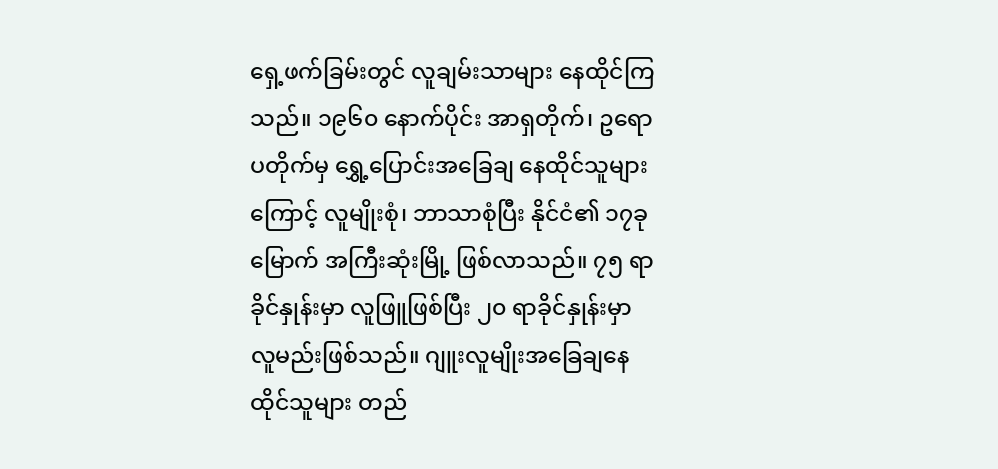ရှေ့ဖက်ခြမ်းတွင် လူချမ်းသာများ နေထိုင်ကြသည်။ ၁၉၆၀ နောက်ပိုင်း အာရှတိုက်၊ ဥရောပတိုက်မှ ရွှေ့ပြောင်းအခြေချ နေထိုင်သူများကြောင့် လူမျိုးစုံ၊ ဘာသာစုံပြီး နိုင်ငံ၏ ၁၇ခုမြောက် အကြီးဆုံးမြို့ ဖြစ်လာသည်။ ၇၅ ရာခိုင်နှုန်းမှာ လူဖြူဖြစ်ပြီး ၂၀ ရာခိုင်နှုန်းမှာ လူမည်းဖြစ်သည်။ ဂျူးလူမျိုးအခြေချနေထိုင်သူများ တည်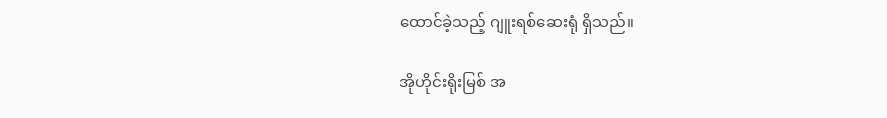ထောင်ခဲ့သည့် ဂျူးရစ်ဆေးရုံ ရှိသည်။

အိုဟိုင်းရိုးမြစ် အ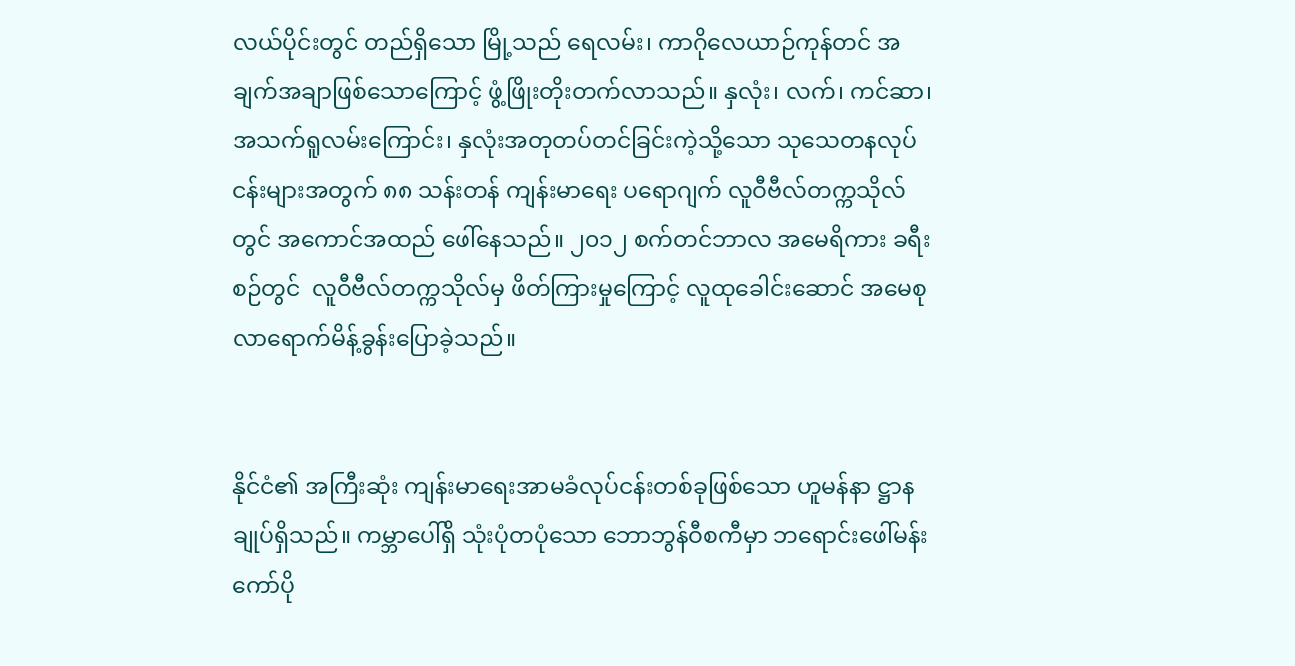လယ်ပိုင်းတွင် တည်ရှိသော မြို့သည် ရေလမ်း၊ ကာဂိုလေယာဉ်ကုန်တင် အချက်အချာဖြစ်သောကြောင့် ဖွံ့ဖြိုးတိုးတက်လာသည်။ နှလုံး၊ လက်၊ ကင်ဆာ၊ အသက်ရူလမ်းကြောင်း၊ နှလုံးအတုတပ်တင်ခြင်းကဲ့သို့သော သုသေတနလုပ်ငန်းများအတွက် ၈၈ သန်းတန် ကျန်းမာရေး ပရောဂျက် လူဝီဗီလ်တက္ကသိုလ်တွင် အကောင်အထည် ဖေါ်နေသည်။ ၂၀၁၂ စက်တင်ဘာလ အမေရိကား ခရီးစဉ်တွင်  လူဝီဗီလ်တက္ကသိုလ်မှ ဖိတ်ကြားမှုကြောင့် လူထုခေါင်းဆောင် အမေစု လာရောက်မိန့်ခွန်းပြောခဲ့သည်။


နိုင်ငံ၏ အကြီးဆုံး ကျန်းမာရေးအာမခံလုပ်ငန်းတစ်ခုဖြစ်သော ဟူမန်နာ ဋ္ဌာနချုပ်ရှိသည်။ ကမ္ဘာပေါ်ရှိ သုံးပုံတပုံသော ဘောဘွန်ဝီစကီမှာ ဘရောင်းဖေါ်မန်းကော်ပို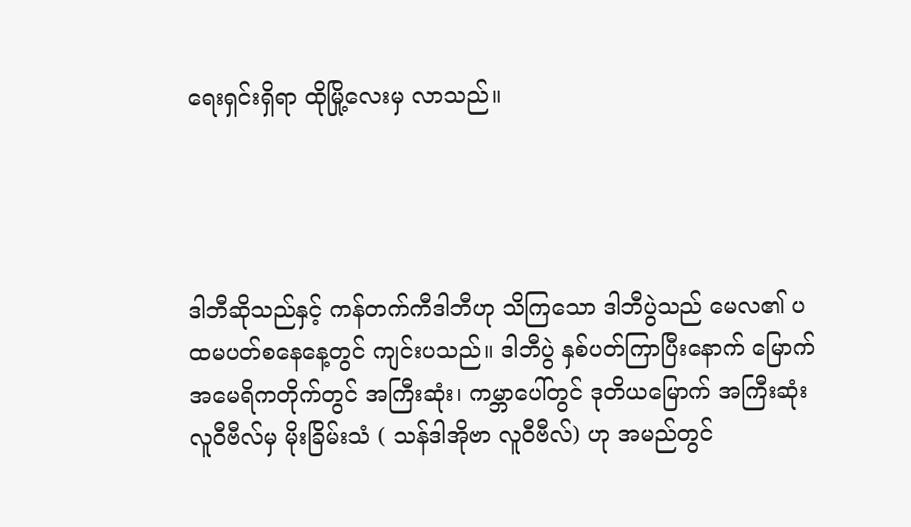ရေးရှင်းရှိရာ ထိုမြို့လေးမှ လာသည်။




ဒါဘီဆိုသည်နှင့် ကန်တက်ကီဒါဘီဟု သိကြသော ဒါဘီပွဲသည် မေလ၏ ပထမပတ်စနေနေ့တွင် ကျင်းပသည်။ ဒါဘီပွဲ နှစ်ပတ်ကြာပြီးနောက် မြောက်အမေရိကတိုက်တွင် အကြီးဆုံး၊ ကမ္ဘာပေါ်တွင် ဒုတိယမြောက် အကြီးဆုံး လူဝီဗီလ်မှ မိုးခြိမ်းသံ ( သန်ဒါအိုဗာ လူဝီဗီလ်) ဟု အမည်တွင်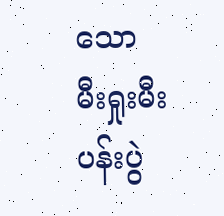သော မီးရှုးမီးပန်းပွဲ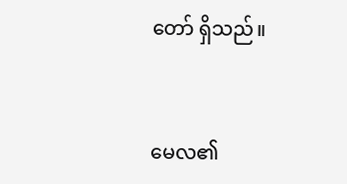တော် ရှိသည်။


မေလ၏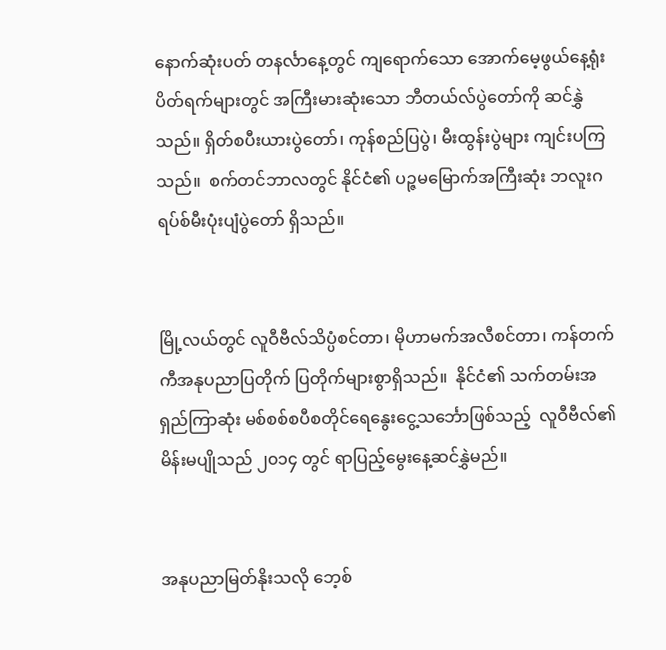နောက်ဆုံးပတ် တနင်္လာနေ့တွင် ကျရောက်သော အောက်မေ့ဖွယ်နေ့ရုံးပိတ်ရက်များတွင် အကြီးမားဆုံးသော ဘီတယ်လ်ပွဲတော်ကို ဆင်နွှဲသည်။ ရှိတ်စပီးယားပွဲတော်၊ ကုန်စည်ပြပွဲ၊ မီးထွန်းပွဲများ ကျင်းပကြသည်။  စက်တင်ဘာလတွင် နိုင်ငံ၏ ပဉ္ဇမမြောက်အကြီးဆုံး ဘလူးဂရပ်စ်မီးပုံးပျံပွဲတော် ရှိသည်။


မြို့လယ်တွင် လူဝီဗီလ်သိပ္ပံစင်တာ၊ မိုဟာမက်အလီစင်တာ၊ ကန်တက်ကီအနုပညာပြတိုက် ပြတိုက်များစွာရှိသည်။  နိုင်ငံ၏ သက်တမ်းအရှည်ကြာဆုံး မစ်စစ်စပီစတိုင်ရေနွေးငွေ့သင်္ဘောဖြစ်သည့်  လူဝီဗီလ်၏ မိန်းမပျိုသည် ၂၀၁၄ တွင် ရာပြည့်မွေးနေ့ဆင်နွှဲမည်။


အနုပညာမြတ်နိုးသလို ဘေ့စ်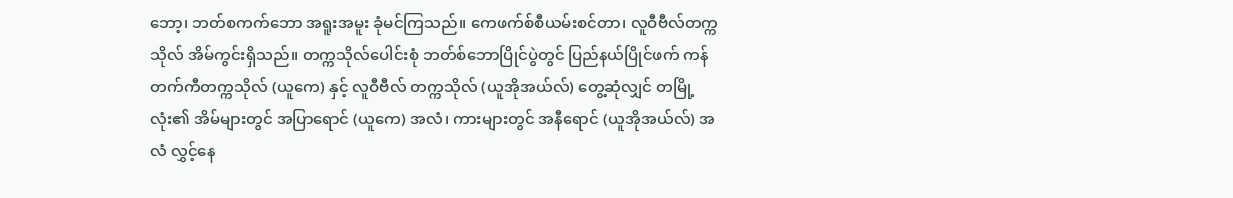ဘော့၊ ဘတ်စကက်ဘော အရူးအမူး ခုံမင်ကြသည်။ ကေဖက်စ်စီယမ်းစင်တာ၊ လူဝီဗီလ်တက္ကသိုလ် အိမ်ကွင်းရှိသည်။ တက္ကသိုလ်ပေါင်းစုံ ဘတ်စ်ဘောပြိုင်ပွဲတွင် ပြည်နယ်ပြိုင်ဖက် ကန်တက်ကီတက္ကသိုလ် (ယူကေ) နှင့် လူဝီဗီလ် တက္ကသိုလ် (ယူအိုအယ်လ်) တွေ့ဆုံလျှင် တမြို့လုံး၏ အိမ်များတွင် အပြာရောင် (ယူကေ) အလံ၊ ကားများတွင် အနီရောင် (ယူအိုအယ်လ်) အလံ လွှင့်နေ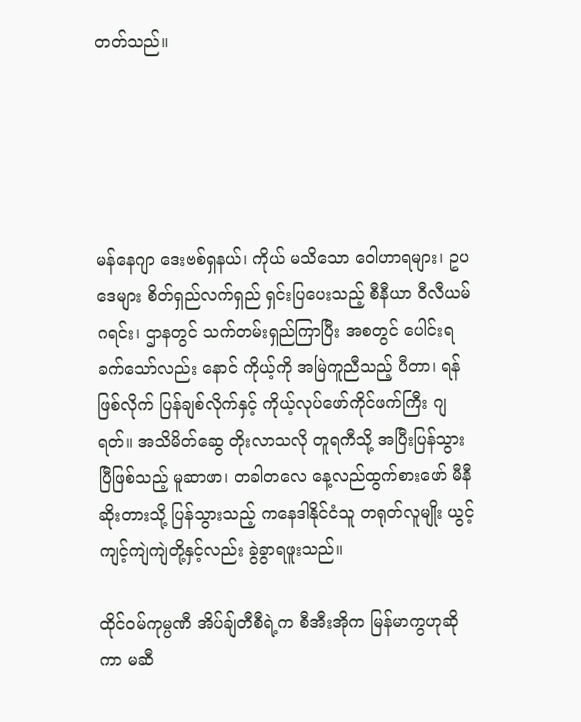တတ်သည်။





မန်နေဂျာ ဒေးဗစ်ရှနယ်၊ ကိုယ် မသိသော ဝေါဟာရများ၊ ဥပဒေများ စိတ်ရှည်လက်ရှည် ရှင်းပြပေးသည့် စီနီယာ ဝီလီယမ်ဂရင်း၊ ဌာနတွင် သက်တမ်းရှည်ကြာပြီး အစတွင် ပေါင်းရခက်သော်လည်း နောင် ကိုယ့်ကို အမြဲကူညီသည့် ပီတာ၊ ရန်ဖြစ်လိုက် ပြန်ချစ်လိုက်နှင့် ကိုယ့်လုပ်ဖော်ကိုင်ဖက်ကြီး ဂျရတ်။ အသိမိတ်ဆွေ တိုးလာသလို တူရကီသို့ အပြီးပြန်သွားပြီဖြစ်သည့် မူဆာဖာ၊ တခါတလေ နေ့လည်ထွက်စားဖော် မီနီဆိုးတားသို့ ပြန်သွားသည့် ကနေဒါနိုင်ငံသူ တရုတ်လူမျိုး ယွင့်ကျင့်ကျဲကျဲတို့နှင့်လည်း ခွဲခွာရဖူးသည်။

ထိုင်ဝမ်ကုမ္ပဏီ အိပ်ချ်တီစီရဲ့က စီအီးအိုက မြန်မာကွဟုဆိုကာ မဆီ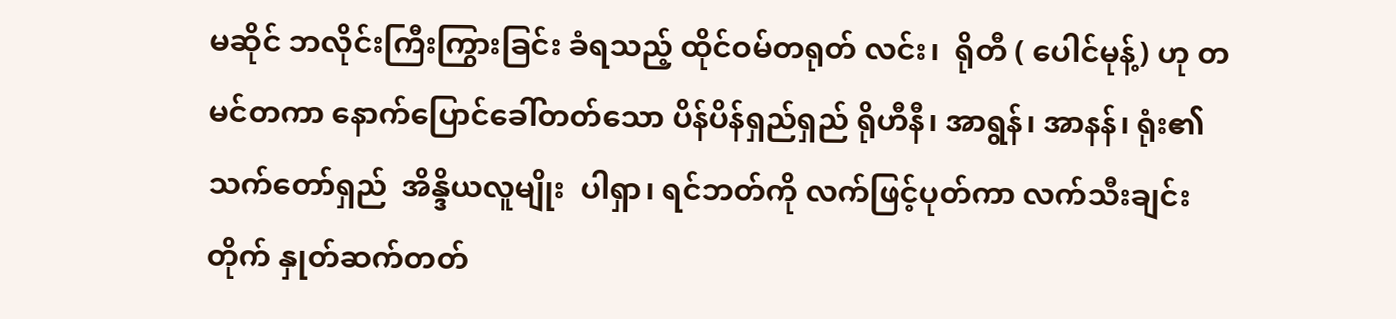မဆိုင် ဘလိုင်းကြီးကြွားခြင်း ခံရသည့် ထိုင်ဝမ်တရုတ် လင်း၊  ရိုတီ ( ပေါင်မုန့်) ဟု တမင်တကာ နောက်ပြောင်ခေါ်တတ်သော ပိန်ပိန်ရှည်ရှည် ရိုဟီနီ၊ အာရွန်၊ အာနန်၊ ရုံး၏ သက်တော်ရှည်  အိန္ဒိယလူမျိုး  ပါရှာ၊ ရင်ဘတ်ကို လက်ဖြင့်ပုတ်ကာ လက်သီးချင်းတိုက် နှုတ်ဆက်တတ်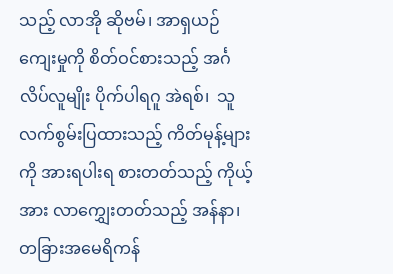သည့် လာအို ဆိုဗမ်၊ အာရှယဉ်ကျေးမှုကို စိတ်ဝင်စားသည့် အင်္ဂလိပ်လူမျိုး ပိုက်ပါရဂူ အဲရစ်၊  သူ လက်စွမ်းပြထားသည့် ကိတ်မုန့်များကို အားရပါးရ စားတတ်သည့် ကိုယ့်အား လာကျွှေးတတ်သည့် အန်နာ၊ တခြားအမေရိကန်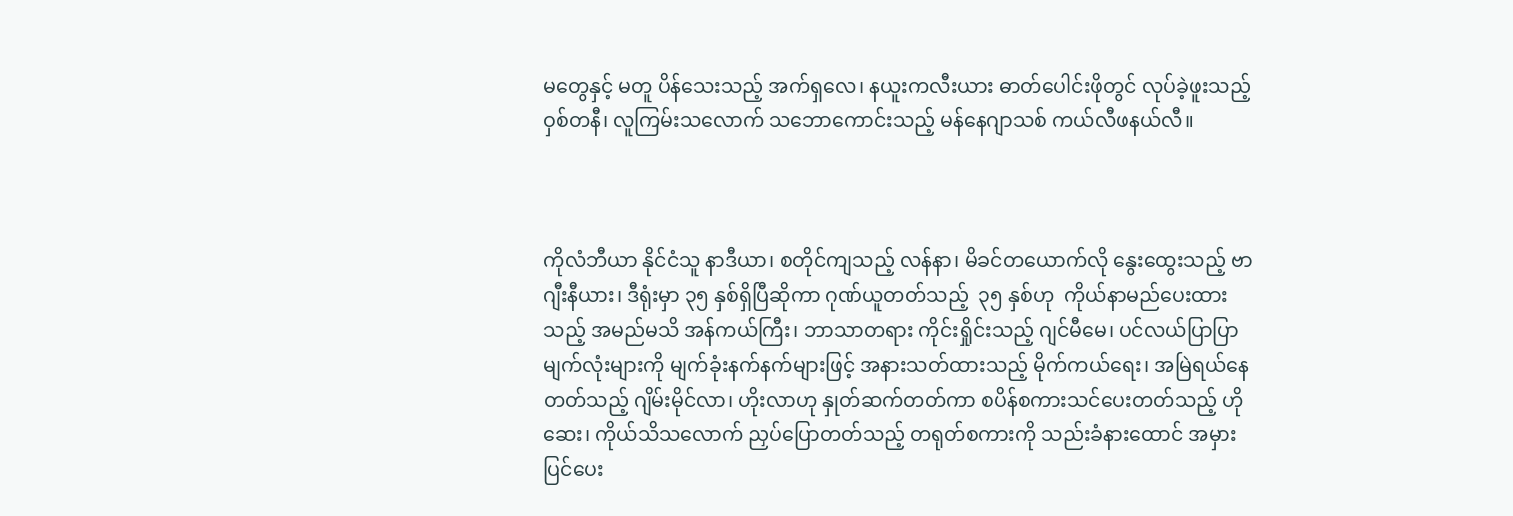မတွေနှင့် မတူ ပိန်သေးသည့် အက်ရှလေ၊ နယူးကလီးယား ဓာတ်ပေါင်းဖိုတွင် လုပ်ခဲ့ဖူးသည့် ဝှစ်တနီ၊ လူကြမ်းသလောက် သဘောကောင်းသည့် မန်နေဂျာသစ် ကယ်လီဖနယ်လီ။



ကိုလံဘီယာ နိုင်ငံသူ နာဒီယာ၊ စတိုင်ကျသည့် လန်နာ၊ မိခင်တယောက်လို နွေးထွေးသည့် ဗာဂျီးနီယား၊ ဒီရုံးမှာ ၃၅ နှစ်ရှိပြီဆိုကာ ဂုဏ်ယူတတ်သည့်  ၃၅ နှစ်ဟု  ကိုယ်နာမည်ပေးထားသည့် အမည်မသိ အန်ကယ်ကြီး၊ ဘာသာတရား ကိုင်းရှိုင်းသည့် ဂျင်မီမေ၊ ပင်လယ်ပြာပြာ မျက်လုံးများကို မျက်ခုံးနက်နက်များဖြင့် အနားသတ်ထားသည့် မိုက်ကယ်ရေး၊ အမြဲရယ်နေတတ်သည့် ဂျိမ်းမိုင်လာ၊ ဟိုးလာဟု နှုတ်ဆက်တတ်ကာ စပိန်စကားသင်ပေးတတ်သည့် ဟိုဆေး၊ ကိုယ်သိသလောက် ညှပ်ပြောတတ်သည့် တရုတ်စကားကို သည်းခံနားထောင် အမှားပြင်ပေး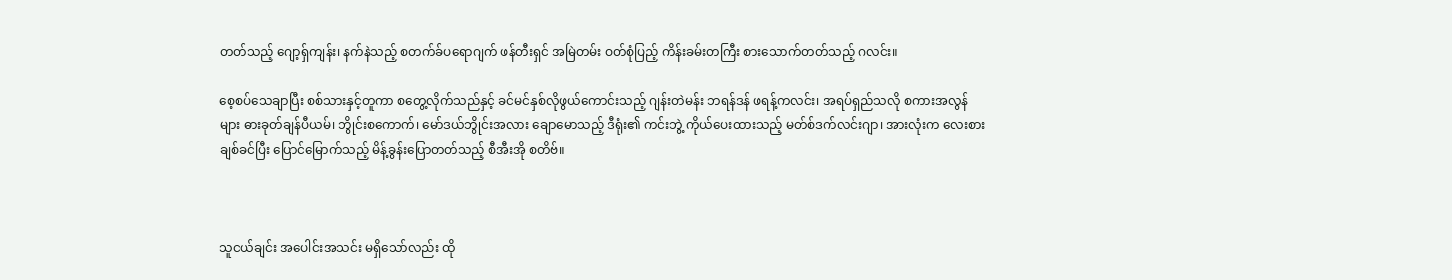တတ်သည့် ဂျော့ရှ်ကျန်း၊ နက်နဲသည့် စတက်ခ်ပရောဂျက် ဖန်တီးရှင် အမြဲတမ်း ဝတ်စုံပြည့် ကိန်းခမ်းတကြီး စားသောက်တတ်သည့် ဂလင်း။

စေ့စပ်သေချာပြီး စစ်သားနှင့်တူကာ စတွေ့လိုက်သည်နှင့် ခင်မင်နှစ်လိုဖွယ်ကောင်းသည့် ဂျန်းတဲမန်း ဘရန်ဒန် ဖရန့်ကလင်း၊ အရပ်ရှည်သလို စကားအလွန်များ ဓားခုတ်ချန်ပီယမ်၊ ဘွိုင်းစကောက်၊ မော်ဒယ်ဘွိုင်းအလား ချောမောသည့် ဒီရုံး၏ ကင်းဘွဲ့ ကိုယ်ပေးထားသည့် မတ်စ်ဒက်လင်းဂျာ၊ အားလုံးက လေးစားချစ်ခင်ပြီး ပြောင်မြောက်သည့် မိန့်ခွန်းပြောတတ်သည့် စီအီးအို စတိဗ်။



သူငယ်ချင်း အပေါင်းအသင်း မရှိသော်လည်း ထို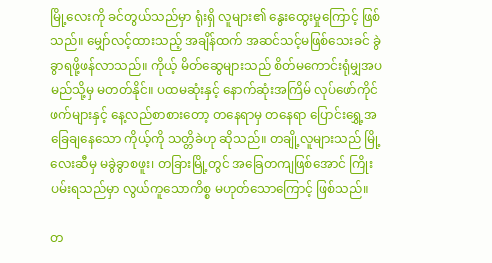မြို့လေးကို ခင်တွယ်သည်မှာ ရုံးရှိ လူများ၏ နွေးထွေးမှုကြောင့် ဖြစ်သည်။ မျှော်လင့်ထားသည့် အချိန်ထက် အဆင်သင့်မဖြစ်သေးခင် ခွဲခွာရဖို့ဖန်လာသည်။ ကိုယ့် မိတ်ဆွေများသည် စိတ်မကောင်းရုံမျှအပ မည်သို့မှ မတတ်နိုင်။ ပထမဆုံးနှင့် နောက်ဆုံးအကြိမ် လုပ်ဖော်ကိုင်ဖက်များနှင့် နေ့လည်စာစားတော့ တနေရာမှ တနေရာ ပြောင်းရွှေ့အခြေချနေသော ကိုယ့်ကို သတ္တိခဲဟု ဆိုသည်။ တချို့လူများသည် မြို့လေးဆီမှ မခွဲခွာစဖူး၊ တခြားမြို့တွင် အခြေတကျဖြစ်အောင် ကြိုးပမ်းရသည်မှာ လွယ်ကူသောကိစ္စ မဟုတ်သောကြောင့် ဖြစ်သည်။

တ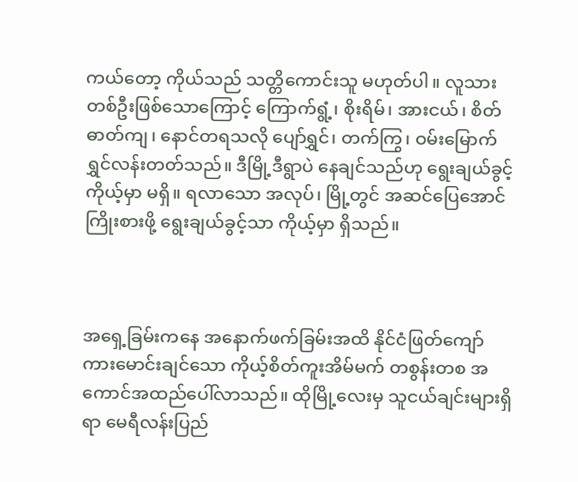ကယ်တော့ ကိုယ်သည် သတ္တိကောင်းသူ မဟုတ်ပါ။ လူသားတစ်ဦးဖြစ်သောကြောင့် ကြောက်ရွံ့၊ စိုးရိမ်၊ အားငယ်၊ စိတ်ဓာတ်ကျ၊ နောင်တရသလို ပျော်ရွှင်၊ တက်ကြွ၊ ဝမ်းမြောက်ရွှင်လန်းတတ်သည်။ ဒီမြို့ဒီရွာပဲ နေချင်သည်ဟု ရွေးချယ်ခွင့် ကိုယ့်မှာ မရှိ။ ရလာသော အလုပ်၊ မြို့တွင် အဆင်ပြေအောင် ကြိုးစားဖို့ ရွေးချယ်ခွင့်သာ ကိုယ့်မှာ ရှိသည်။



အရှေ့ခြမ်းကနေ အနောက်ဖက်ခြမ်းအထိ နိုင်ငံဖြတ်ကျော် ကားမောင်းချင်သော ကိုယ့်စိတ်ကူးအိမ်မက် တစွန်းတစ အကောင်အထည်ပေါ်လာသည်။ ထိုမြို့လေးမှ သူငယ်ချင်းများရှိရာ မေရီလန်းပြည်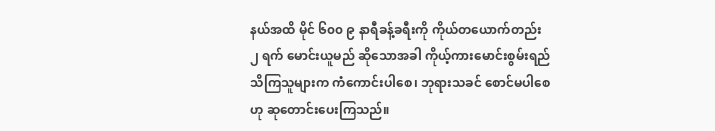နယ်အထိ မိုင် ၆၀၀ ၉ နာရီခန့်ခရီးကို ကိုယ်တယောက်တည်း ၂ ရက် မောင်းယူမည် ဆိုသောအခါ ကိုယ့်ကားမောင်းစွမ်းရည် သိကြသူများက ကံကောင်းပါစေ၊ ဘုရားသခင် စောင်မပါစေဟု ဆုတောင်းပေးကြသည်။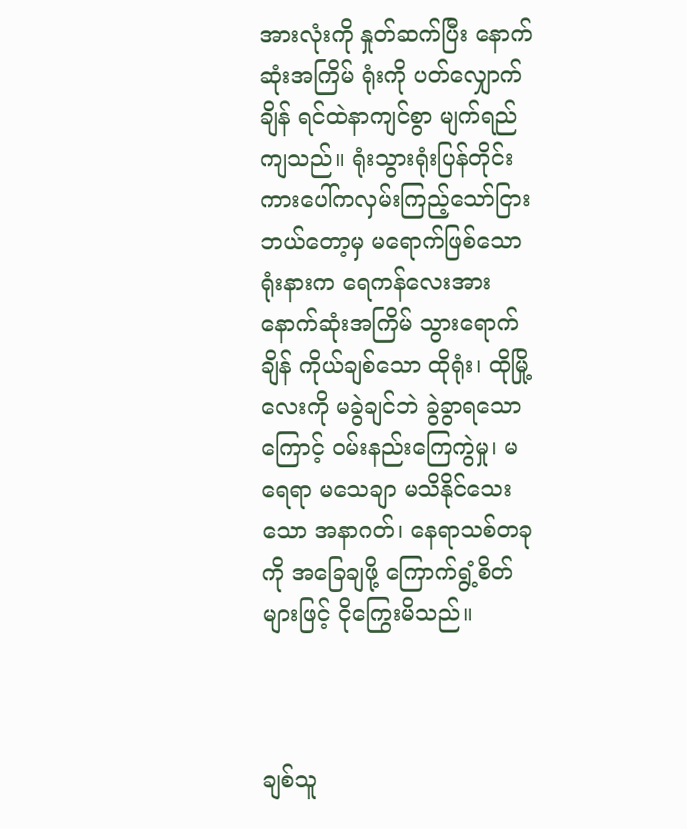အားလုံးကို နှုတ်ဆက်ပြီး နောက်ဆုံးအကြိမ် ရုံးကို ပတ်လျှောက်ချိန် ရင်ထဲနာကျင်စွာ မျက်ရည်ကျသည်။ ရုံးသွားရုံးပြန်တိုင်း ကားပေါ်ကလှမ်းကြည့်သော်ငြား ဘယ်တော့မှ မရောက်ဖြစ်သော ရုံးနားက ရေကန်လေးအား နောက်ဆုံးအကြိမ် သွားရောက်ချိန် ကိုယ်ချစ်သော ထိုရုံး၊ ထိုမြို့လေးကို မခွဲချင်ဘဲ ခွဲခွာရသောကြောင့် ဝမ်းနည်းကြေကွဲမှု၊ မရေရာ မသေချာ မသိနိုင်သေးသော အနာဂတ်၊ နေရာသစ်တခုကို အခြေချဖို့ ကြောက်ရွံ့စိတ်များဖြင့် ငိုကြွေးမိသည်။



ချစ်သူ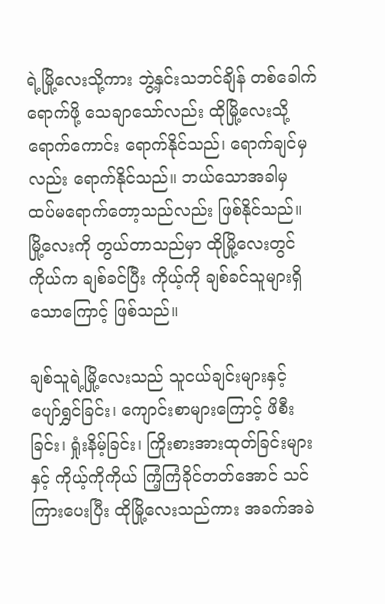ရဲ့မြို့လေးသို့ကား ဘွဲ့နှင်းသဘင်ချိန် တစ်ခေါက်ရောက်ဖို့ သေချာသော်လည်း ထိုမြို့လေးသို့ ရောက်ကောင်း ရောက်နိုင်သည်၊ ရောက်ချင်မှလည်း ရောက်နိုင်သည်။ ဘယ်သောအခါမှ ထပ်မရောက်တော့သည်လည်း ဖြစ်နိုင်သည်။ မြို့လေးကို တွယ်တာသည်မှာ ထိုမြို့လေးတွင် ကိုယ်က ချစ်ခင်ပြီး ကိုယ့်ကို ချစ်ခင်သူများရှိသောကြောင့် ဖြစ်သည်။

ချစ်သူရဲ့မြို့လေးသည် သူငယ်ချင်းများနှင့် ပျော်ရွှင်ခြင်း၊ ကျောင်းစာများကြောင့် ဖိစီးခြင်း၊ ရှုံးနိမ့်ခြင်း၊ ကြိုးစားအားထုတ်ခြင်းများနှင့် ကိုယ့်ကိုကိုယ် ကြံ့ကြံခိုင်တတ်အောင် သင်ကြားပေးပြီး ထိုမြို့လေးသည်ကား အခက်အခဲ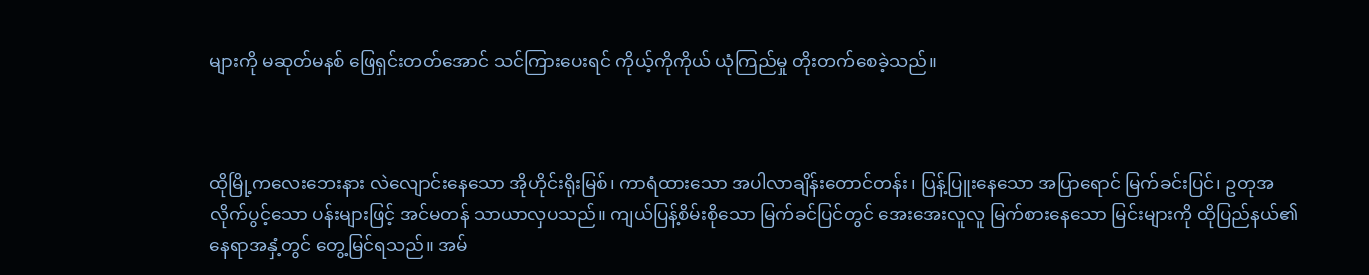များကို မဆုတ်မနစ် ဖြေရှင်းတတ်အောင် သင်ကြားပေးရင် ကိုယ့်ကိုကိုယ် ယုံကြည်မှု တိုးတက်စေခဲ့သည်။



ထိုမြို့ကလေးဘေးနား လဲလျောင်းနေသော အိုဟိုင်းရိုးမြစ်၊ ကာရံထားသော အပါလာချိန်းတောင်တန်း၊ ပြန့်ပြူးနေသော အပြာရောင် မြက်ခင်းပြင်၊ ဥတုအလိုက်ပွင့်သော ပန်းများဖြင့် အင်မတန် သာယာလှပသည်။ ကျယ်ပြန့်စိမ်းစိုသော မြက်ခင်ပြင်တွင် အေးအေးလူလူ မြက်စားနေသော မြင်းများကို ထိုပြည်နယ်၏ နေရာအနှံ့တွင် တွေ့မြင်ရသည်။ အမ်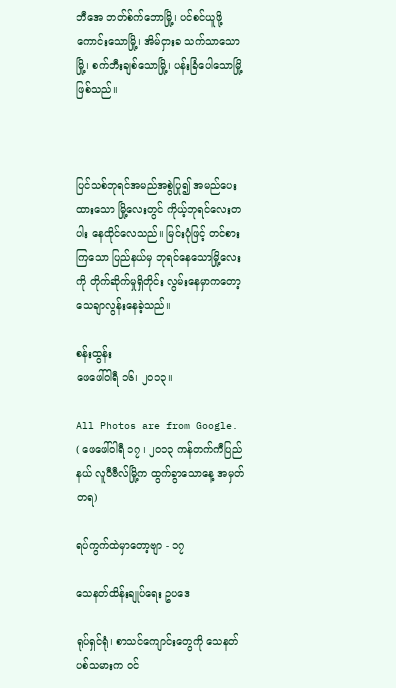ဘီအေ ဘတ်စ်က်ဘောမြို့၊ ပင်စင်ယူဖို့ ကောင်းသောမြို့၊ အိမ်ငှားခ သက်သာသောမြို့၊ စက်ဘီးချစ်သောမြို့၊ ပန်းခြံပေါသောမြို့ ဖြစ်သည်။



ပြင်သစ်ဘုရင်အမည်အစွဲပြု၍ အမည်ပေးထားသော မြို့လေးတွင် ကိုယ့်ဘုရင်လေးတပါး နေထိုင်လေသည်။ မြင်းပုံဖြင့် တင်စားကြသော ပြည်နယ်မှ ဘုရင်နေသောမြို့လေးကို တိုက်ဆိုက်မှုရှိတိုင်း လွမ်းနေမှာကတော့ သေချာလွန်းနေခဲ့သည်။

စန်းထွန်း
ဖေဖေါ်ဝါရီ ၁၆၊ ၂၀၁၃။

All Photos are from Google.
( ဖေဖေါ်ဝါရီ ၁၇ ၊ ၂၀၁၃ ကန်တက်ကီပြည်နယ် လူဝီဗီလ်မြို့က ထွက်ခွာသောနေ့ အမှတ်တရ)

ရပ်ကွက်ထဲမှာတော့ဗျာ - ၁၇

သေနတ်ထိန်းချုပ်ရေး ဥပဒေ

ရုပ်ရှင်ရုံ၊ စာသင်ကျောင်းတွေကို သေနတ်ပစ်သမားက ဝင်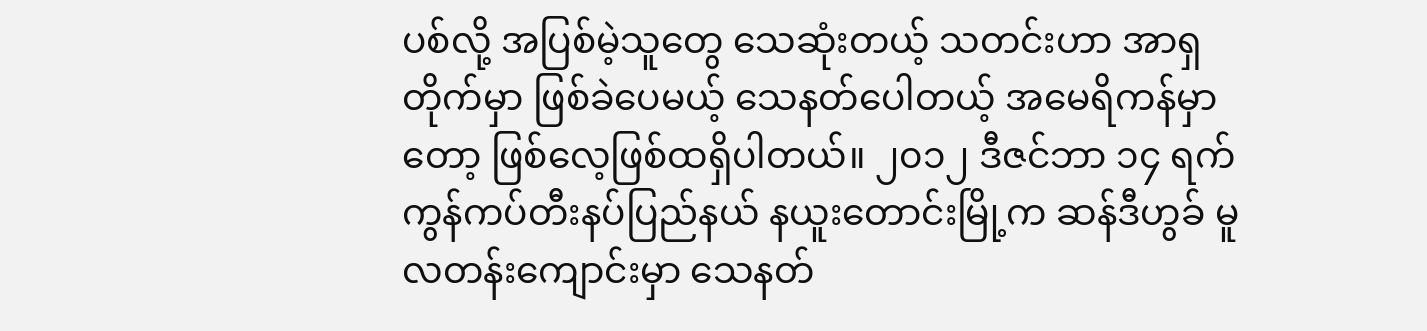ပစ်လို့ အပြစ်မဲ့သူတွေ သေဆုံးတယ့် သတင်းဟာ အာရှတိုက်မှာ ဖြစ်ခဲပေမယ့် သေနတ်ပေါတယ့် အမေရိကန်မှာတော့ ဖြစ်လေ့ဖြစ်ထရှိပါတယ်။ ၂၀၁၂ ဒီဇင်ဘာ ၁၄ ရက် ကွန်ကပ်တီးနပ်ပြည်နယ် နယူးတောင်းမြို့က ဆန်ဒီဟွခ် မူလတန်းကျောင်းမှာ သေနတ်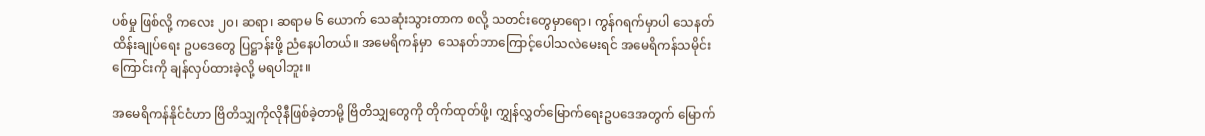ပစ်မှု ဖြစ်လို့ ကလေး ၂၀၊ ဆရာ၊ ဆရာမ ၆ ယောက် သေဆုံးသွားတာက စလို့ သတင်းတွေမှာရော၊ ကွန်ဂရက်မှာပါ သေနတ်ထိန်းချုပ်ရေး ဥပဒေတွေ ပြဋ္ဌာန်းဖို့ ညံနေပါတယ်။ အမေရိကန်မှာ  သေနတ်ဘာကြောင့်ပေါသလဲမေးရင် အမေရိကန်သမိုင်းကြောင်းကို ချန်လှပ်ထားခဲ့လို့ မရပါဘူး။

အမေရိကန်နိုင်ငံဟာ ဗြိတိသျှကိုလိုနီဖြစ်ခဲ့တာမို့ ဗြိတိသျှတွေကို တိုက်ထုတ်ဖို့၊ ကျွှန်လွှတ်မြောက်ရေးဥပဒေအတွက် မြောက်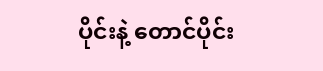ပိုင်းနဲ့ တောင်ပိုင်း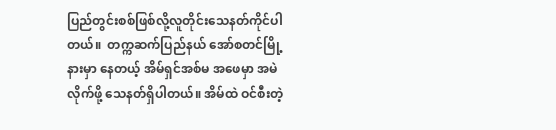ပြည်တွင်းစစ်ဖြစ်လို့လူတိုင်းသေနတ်ကိုင်ပါတယ်။  တက္ကဆက်ပြည်နယ် အော်စတင်မြို့နားမှာ နေတယ့် အိမ်ရှင်အစ်မ အဖေမှာ အမဲလိုက်ဖို့ သေနတ်ရှိပါတယ်။ အိမ်ထဲ ဝင်စီးတဲ့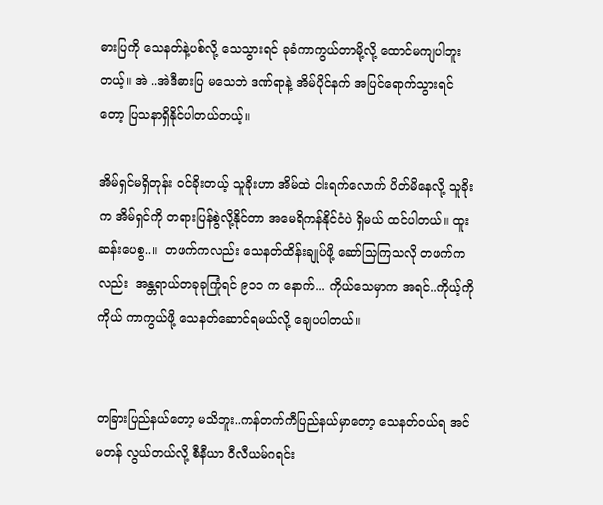ဓားပြကို သေနတ်နဲ့ပစ်လို့ သေသွားရင် ခုခံကာကွယ်တာမို့လို့ ထောင်မကျပါဘူးတယ့်။ အဲ ..အဲဒီဓားပြ မသေဘဲ ဒဏ်ရာနဲ့ အိမ်ပိုင်နက် အပြင်ရောက်သွားရင်တော့ ပြသနာရှိနိုင်ပါတယ်တယ့်။

အိမ်ရှင်မရှိတုန်း ဝင်ခိုးတယ့် သူခိုးဟာ အိမ်ထဲ ငါးရက်လောက် ပိတ်မိနေလို့ သူခိုးက အိမ်ရှင်ကို တရားပြန်စွဲလို့နိုင်တာ အမေရိကန်နိုင်ငံပဲ ရှိမယ် ထင်ပါတယ်။ ထူးဆန်းပေစွ..။  တဖက်ကလည်း သေနတ်ထိန်းချုပ်ဖို့ ဆော်သြကြသလို တဖက်ကလည်း  အန္တရာယ်တခုခုကြုံရင် ၉၁၁ က နောက်... ကိုယ်သေမှာက အရင်..ကိုယ့်ကိုကိုယ် ကာကွယ်ဖို့ သေနတ်ဆောင်ရမယ်လို့ ချေပပါတယ်။


တခြားပြည်နယ်တော့ မသိဘူး..ကန်တက်ကီပြည်နယ်မှာတော့ သေနတ်ဝယ်ရ အင်မတန် လွယ်တယ်လို့ စီနီယာ ဝီလီယမ်ဂရင်း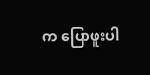က ပြောဖူးပါ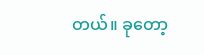တယ်။ ခုတော့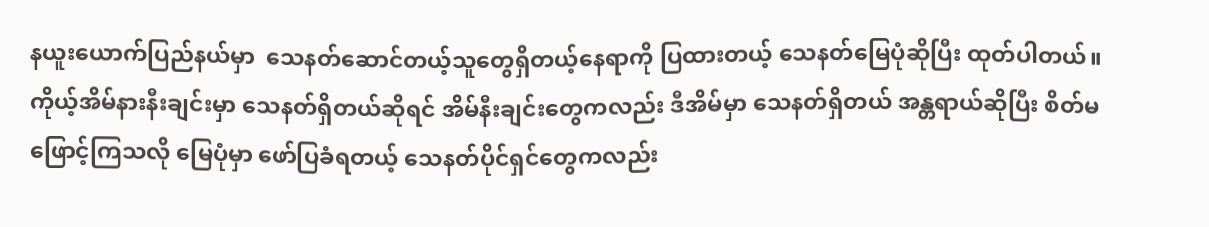နယူးယောက်ပြည်နယ်မှာ  သေနတ်ဆောင်တယ့်သူတွေရှိတယ့်နေရာကို ပြထားတယ့် သေနတ်မြေပုံဆိုပြီး ထုတ်ပါတယ်။ ကိုယ့်အိမ်နားနီးချင်းမှာ သေနတ်ရှိတယ်ဆိုရင် အိမ်နီးချင်းတွေကလည်း ဒီအိမ်မှာ သေနတ်ရှိတယ် အန္တရာယ်ဆိုပြီး စိတ်မဖြောင့်ကြသလို မြေပုံမှာ ဖော်ပြခံရတယ့် သေနတ်ပိုင်ရှင်တွေကလည်း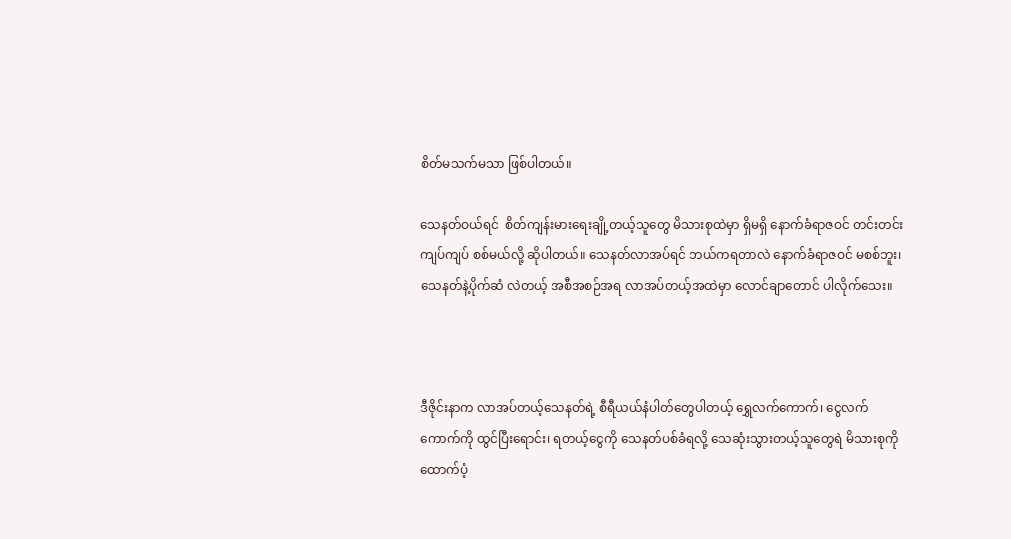စိတ်မသက်မသာ ဖြစ်ပါတယ်။

သေနတ်ဝယ်ရင်  စိတ်ကျန်းမားရေးချို့တယ့်သူတွေ မိသားစုထဲမှာ ရှိမရှိ နောက်ခံရာဇဝင် တင်းတင်းကျပ်ကျပ် စစ်မယ်လို့ ဆိုပါတယ်။ သေနတ်လာအပ်ရင် ဘယ်ကရတာလဲ နောက်ခံရာဇဝင် မစစ်ဘူး၊ သေနတ်နဲ့ပိုက်ဆံ လဲတယ့် အစီအစဉ်အရ လာအပ်တယ့်အထဲမှာ လောင်ချာတောင် ပါလိုက်သေး။



ဒီဇိုင်းနာက လာအပ်တယ့်သေနတ်ရဲ့ စီရီယယ်နံပါတ်တွေပါတယ့် ရွှေလက်ကောက်၊ ငွေလက်ကောက်ကို ထွင်ပြီးရောင်း၊ ရတယ့်ငွေကို သေနတ်ပစ်ခံရလို့ သေဆုံးသွားတယ့်သူတွေရဲ မိသားစုကို ထောက်ပံ့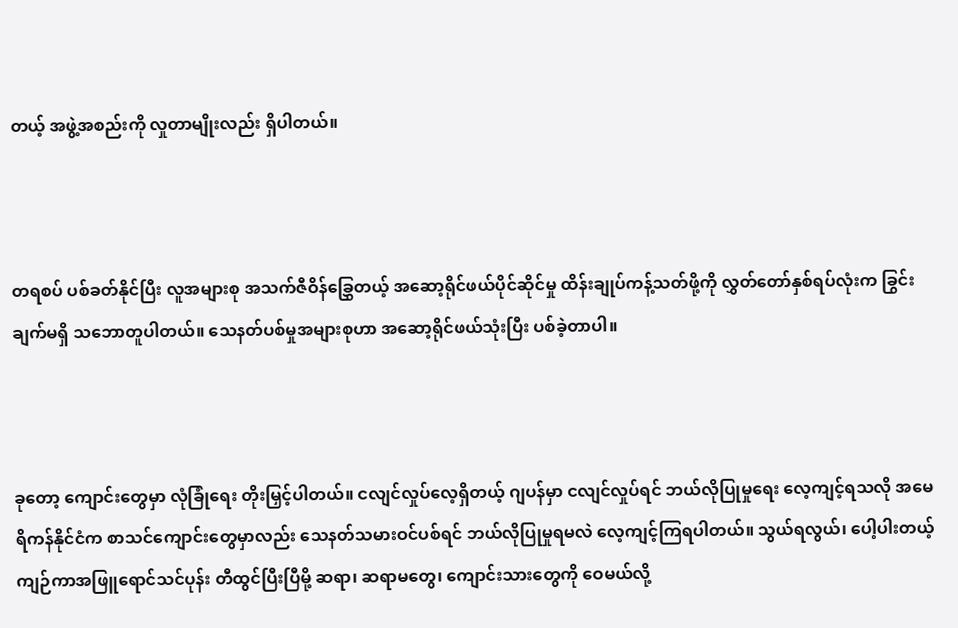တယ့် အဖွဲ့အစည်းကို လှုတာမျိုးလည်း ရှိပါတယ်။



တရစပ် ပစ်ခတ်နိုင်ပြီး လူအများစု အသက်ဇီဝိန်ခြွှေတယ့် အဆော့ရိုင်ဖယ်ပိုင်ဆိုင်မှု ထိန်းချုပ်ကန့်သတ်ဖို့ကို လွှတ်တော်နှစ်ရပ်လုံးက ခြွင်းချက်မရှိ သဘောတူပါတယ်။ သေနတ်ပစ်မှုအများစုဟာ အဆော့ရိုင်ဖယ်သုံးပြီး ပစ်ခဲ့တာပါ။



ခုတော့ ကျောင်းတွေမှာ လုံခြုံရေး တိုးမြှင့်ပါတယ်။ ငလျင်လှုပ်လေ့ရှိတယ့် ဂျပန်မှာ ငလျင်လှုပ်ရင် ဘယ်လိုပြုမှုရေး လေ့ကျင့်ရသလို အမေရိကန်နိုင်ငံက စာသင်ကျောင်းတွေမှာလည်း သေနတ်သမားဝင်ပစ်ရင် ဘယ်လိုပြုမှုရမလဲ လေ့ကျင့်ကြရပါတယ်။ သွယ်ရလွယ်၊ ပေါ့ပါးတယ့် ကျဉ်ကာအဖြူရောင်သင်ပုန်း တီထွင်ပြီးပြီမို့ ဆရာ၊ ဆရာမတွေ၊ ကျောင်းသားတွေကို ဝေမယ်လို့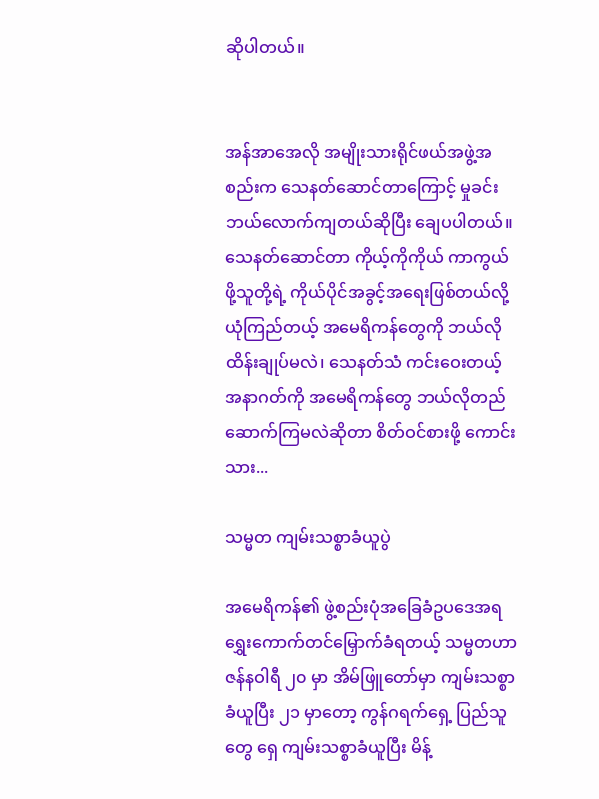ဆိုပါတယ်။


အန်အာအေလို အမျိုးသားရိုင်ဖယ်အဖွဲ့အစည်းက သေနတ်ဆောင်တာကြောင့် မှုခင်းဘယ်လောက်ကျတယ်ဆိုပြီး ချေပပါတယ်။ သေနတ်ဆောင်တာ ကိုယ့်ကိုကိုယ် ကာကွယ်ဖို့သူတို့ရဲ့ ကိုယ်ပိုင်အခွင့်အရေးဖြစ်တယ်လို့ ယုံကြည်တယ့် အမေရိကန်တွေကို ဘယ်လိုထိန်းချုပ်မလဲ၊ သေနတ်သံ ကင်းဝေးတယ့် အနာဂတ်ကို အမေရိကန်တွေ ဘယ်လိုတည်ဆောက်ကြမလဲဆိုတာ စိတ်ဝင်စားဖို့ ကောင်းသား...

သမ္မတ ကျမ်းသစ္စာခံယူပွဲ

အမေရိကန်၏ ဖွဲ့စည်းပုံအခြေခံဥပဒေအရ  ရွှေးကောက်တင်မြှောက်ခံရတယ့် သမ္မတဟာ ဇန်နဝါရီ ၂၀ မှာ အိမ်ဖြူ‌တော်မှာ ကျမ်းသစ္စာခံယူပြီး ၂၁ မှာတော့ ကွန်ဂရက်ရှေ့ ပြည်သူတွေ ရှေ ကျမ်းသစ္စာခံယူပြီး မိန့်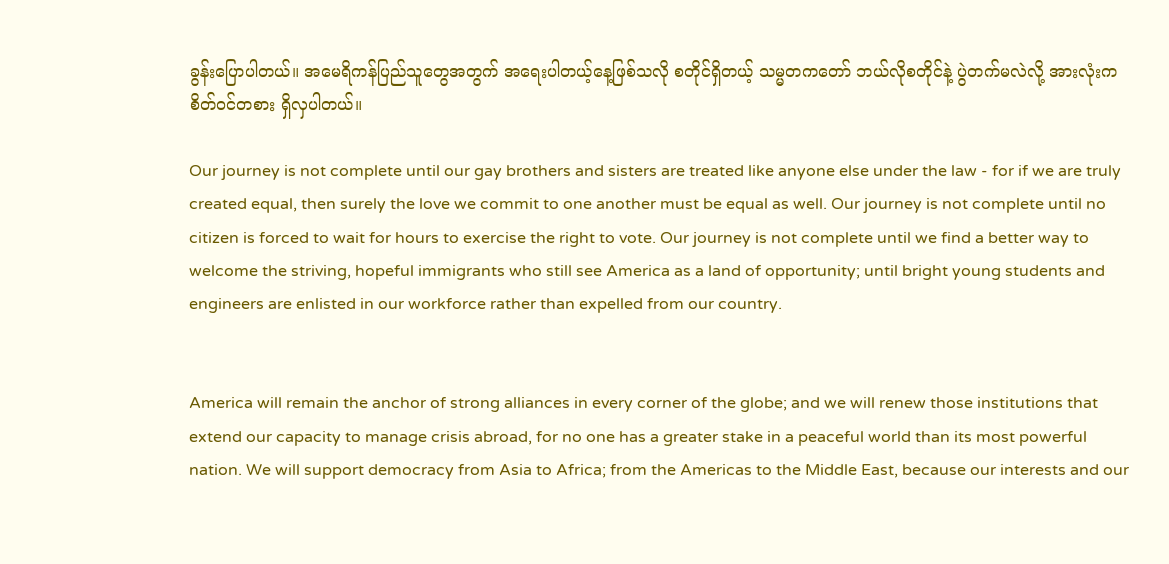ခွန်းပြောပါတယ်။ အမေရိကန်ပြည်သူတွေအတွက် အရေးပါတယ့်နေ့ဖြစ်သလို စတိုင်ရှိတယ့် သမ္မတကတော် ဘယ်လိုစတိုင်နဲ့ ပွဲတက်မလဲလို့ အားလုံးက စိတ်ဝင်တစား ရှိလှပါတယ်။

Our journey is not complete until our gay brothers and sisters are treated like anyone else under the law - for if we are truly created equal, then surely the love we commit to one another must be equal as well. Our journey is not complete until no citizen is forced to wait for hours to exercise the right to vote. Our journey is not complete until we find a better way to welcome the striving, hopeful immigrants who still see America as a land of opportunity; until bright young students and engineers are enlisted in our workforce rather than expelled from our country.


America will remain the anchor of strong alliances in every corner of the globe; and we will renew those institutions that extend our capacity to manage crisis abroad, for no one has a greater stake in a peaceful world than its most powerful nation. We will support democracy from Asia to Africa; from the Americas to the Middle East, because our interests and our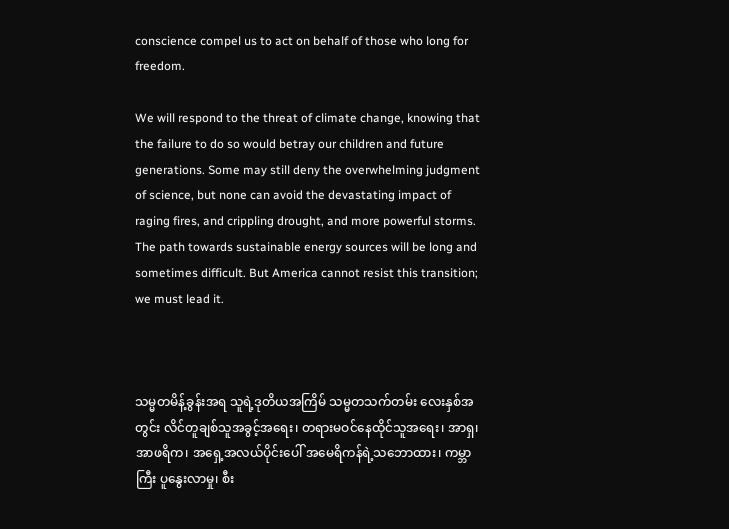conscience compel us to act on behalf of those who long for freedom.

We will respond to the threat of climate change, knowing that the failure to do so would betray our children and future generations. Some may still deny the overwhelming judgment of science, but none can avoid the devastating impact of raging fires, and crippling drought, and more powerful storms. The path towards sustainable energy sources will be long and sometimes difficult. But America cannot resist this transition; we must lead it.



သမ္မတမိန့်ခွန်းအရ သူရဲ့ဒုတိယအကြိမ် သမ္မတသက်တမ်း လေးနှစ်အတွင်း လိင်တူချစ်သူအခွင့်အရေး၊ တရားမဝင်နေထိုင်သူအရေး၊ အာရှ၊ အာဖရိက၊ အရှေ့အလယ်ပိုင်းပေါ် အမေရိကန်ရဲ့သဘောထား၊ ကမ္ဘာကြီး ပူနွေးလာမှု၊ စီး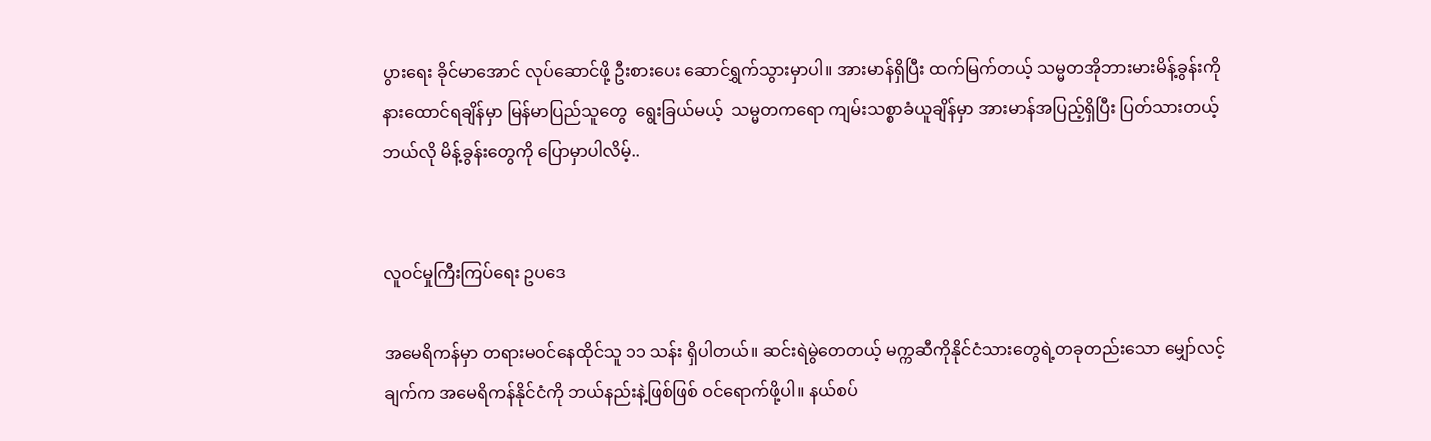ပွားရေး ခိုင်မာအောင် လုပ်ဆောင်ဖို့ ဦးစားပေး ဆောင်ရွှက်သွားမှာပါ။ အားမာန်ရှိပြီး ထက်မြက်တယ့် သမ္မတအိုဘားမားမိန့်ခွန်းကို နားထောင်ရချိန်မှာ မြန်မာပြည်သူတွေ  ရွေးခြယ်မယ့်  သမ္မတကရော ကျမ်းသစ္စာခံယူချိန်မှာ အားမာန်အပြည့်ရှိပြီး ပြတ်သားတယ့် ဘယ်လို မိန့်ခွန်းတွေကို ပြောမှာပါလိမ့်..


လူဝင်မှုကြီးကြပ်ရေး ဥပဒေ

အမေရိကန်မှာ တရားမဝင်နေထိုင်သူ ၁၁ သန်း ရှိပါတယ်။ ဆင်းရဲမွဲတေတယ့် မက္ကဆီကိုနိုင်ငံသားတွေရဲ့တခုတည်းသော မျှော်လင့်ချက်က အမေရိကန်နိုင်ငံကို ဘယ်နည်းနဲ့ဖြစ်ဖြစ် ဝင်ရောက်ဖို့ပါ။ နယ်စပ်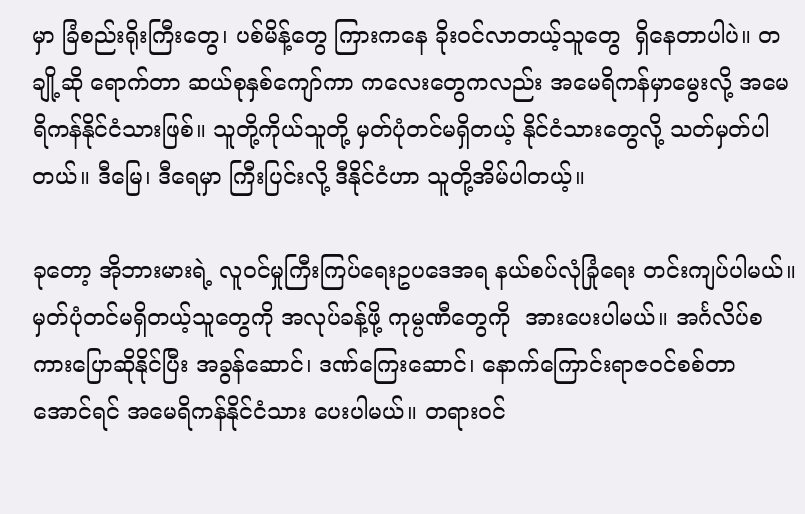မှာ ခြံစည်းရိုးကြီးတွေ၊ ပစ်မိန့်တွေ ကြားကနေ ခိုးဝင်လာတယ့်သူတွေ  ရှိနေတာပါပဲ။ တချို့ဆို ရောက်တာ ဆယ်စုနှစ်ကျော်ကာ ကလေးတွေကလည်း အမေရိကန်မှာမွေးလို့ အမေရိကန်နိုင်ငံသားဖြစ်။ သူတို့ကိုယ်သူတို့ မှတ်ပုံတင်မရှိတယ့် နိုင်ငံသားတွေလို့ သတ်မှတ်ပါတယ်။ ဒီမြေ၊ ဒီရေမှာ ကြီးပြင်းလို့ ဒီနိုင်ငံဟာ သူတို့အိမ်ပါတယ့်။

ခုတော့ အိုဘားမားရဲ့ လူဝင်မှုကြီးကြပ်ရေးဥပဒေအရ နယ်စပ်လုံခြုံရေး တင်းကျပ်ပါမယ်။ မှတ်ပုံတင်မရှိတယ့်သူတွေကို အလုပ်ခန့်ဖို့ ကုမ္ပဏီတွေကို  အားပေးပါမယ်။ အင်္ဂလိပ်စကားပြောဆိုနိုင်ပြီး အခွန်ဆောင်၊ ဒဏ်ကြေးဆောင်၊ နောက်ကြောင်းရာဇဝင်စစ်တာ အောင်ရင် အမေရိကန်နိုင်ငံသား ပေးပါမယ်။ တရားဝင်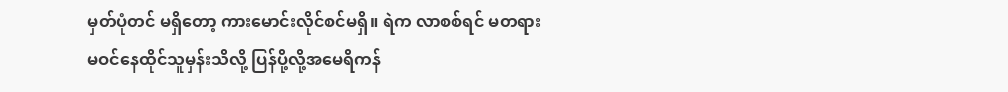မှတ်ပုံတင် မရှိတော့ ကားမောင်းလိုင်စင်မရှိ။ ရဲက လာစစ်ရင် မတရားမဝင်နေထိုင်သူမှန်းသိလို့ ပြန်ပို့လို့အမေရိကန်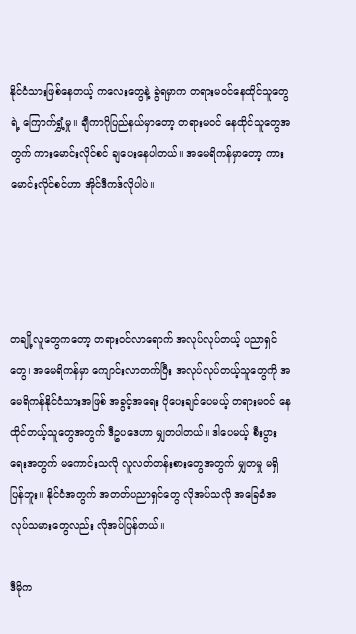နိုင်ငံသားဖြစ်နေတယ့် ကလေးတွေနဲ့ ခွဲရမှာက တရားမဝင်နေထိုင်သူတွေရဲ့ ကြောက်ရွှံ့မှု။ ချီကာဂိုပြည်နယ်မှာတော့ တရားမဝင် နေထိုင်သူတွေအတွက် ကားမောင်းလိုင်စင် ချပေးနေပါတယ်။ အမေရိကန်မှာတော့ ကားမောင်းလိုင်စင်ဟာ အိုင်ဒီကဒ်လိုပါပဲ။




တချို့လူတွေကတော့ တရားဝင်လာရောက် အလုပ်လုပ်တယ့် ပညာရှင်တွေ၊ အမေရိကန်မှာ ကျောင်းလာတက်ပြီး အလုပ်လုပ်တယ့်သူတွေကို အမေရိကန်နိုင်ငံသားအဖြစ် အခွင့်အရေး ပိုပေးချင်ပေမယ့် တရားမဝင် နေထိုင်တယ့်သူတွေအတွက် ဒီဥပဒေဟာ မျှတပါတယ်။ ဒါပေမယ့် စီးပွားရေးအတွက် မကောင်းသလို လူလတ်တန်းစားတွေအတွက် မျှတမှု မရှိပြန်ဘူး။ နိုင်ငံအတွက် အတတ်ပညာရှင်တွေ လိုအပ်သလို အခြေခံအလုပ်သမားတွေလည်း လိုအပ်ပြန်တယ်။

ဒီမိုက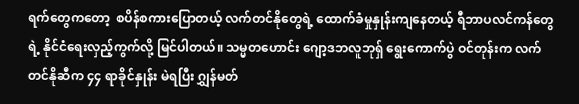ရက်တွေကတော့  စပိန်စကားပြောတယ့် လက်တင်နိုတွေရဲ့ ထောက်ခံမှုနှုန်းကျနေတယ့် ရီဘာပလင်ကန်တွေရဲ့ နိုင်ငံရေးလှည့်ကွက်လို့ မြင်ပါတယ်။ သမ္မတဟောင်း ဂျော့ဒဘလူဘုရှ် ရွေးကောက်ပွဲ ဝင်တုန်းက လက်တင်နိုဆီက ၄၄ ရာခိုင်နှုန်း မဲရပြီး ဂျွှန်မတ်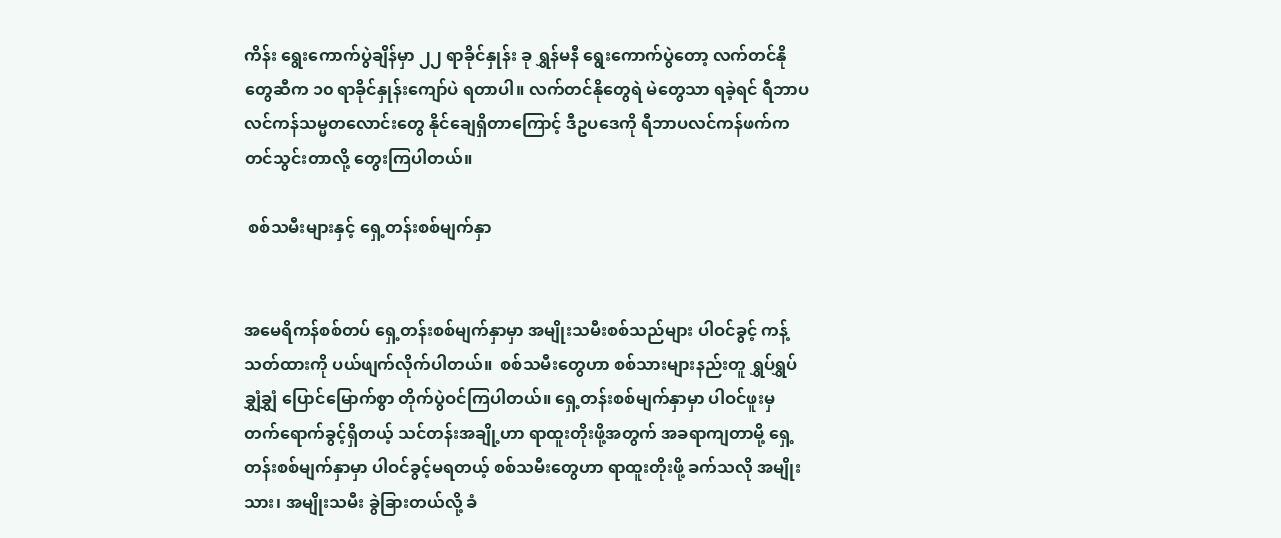ကိန်း ရွေးကောက်ပွဲချိန်မှာ ၂၂ ရာခိုင်နှုန်း ခု ရွှန်မနီ ရွေးကောက်ပွဲတော့ လက်တင်နိုတွေဆီက ၁၀ ရာခိုင်နှုန်းကျော်ပဲ ရတာပါ။ လက်တင်နိုတွေရဲ မဲတွေသာ ရခဲ့ရင် ရီဘာပလင်ကန်သမ္မတလောင်းတွေ နိုင်ချေရှိတာကြောင့် ဒီဥပဒေကို ရီဘာပလင်ကန်ဖက်က တင်သွင်းတာလို့ တွေးကြပါတယ်။

 စစ်သမီးများနှင့် ရှေ့တန်းစစ်မျက်နှာ


အမေရိကန်စစ်တပ် ရှေ့တန်းစစ်မျက်နှာမှာ အမျိုးသမီးစစ်သည်များ ပါဝင်ခွင့် ကန့်သတ်ထားကို ပယ်ဖျက်လိုက်ပါတယ်။  စစ်သမီးတွေဟာ စစ်သားများနည်းတူ ရွှပ်ရွှပ်ချွှံချွှံ ပြောင်မြောက်စွာ တိုက်ပွဲဝင်ကြပါတယ်။ ရှေ့တန်းစစ်မျက်နှာမှာ ပါဝင်ဖူးမှ တက်ရောက်ခွင့်ရှိတယ့် သင်တန်းအချို့ဟာ ရာထူးတိုးဖို့အတွက် အခရာကျတာမို့ ရှေ့တန်းစစ်မျက်နှာမှာ ပါဝင်ခွင့်မရတယ့် စစ်သမီးတွေဟာ ရာထူးတိုးဖို့ ခက်သလို အမျိုးသား၊ အမျိုးသမီး ခွဲခြားတယ်လို့ ခံ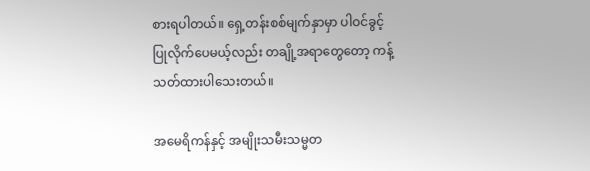စားရပါတယ်။ ရှေ့တန်းစစ်မျက်နှာမှာ ပါဝင်ခွင့်ပြုလိုက်ပေမယ့်လည်း တချို့အရာတွေတော့ ကန့်သတ်ထားပါသေးတယ်။

အမေရိကန်နှင့် အမျိုးသမီးသမ္မတ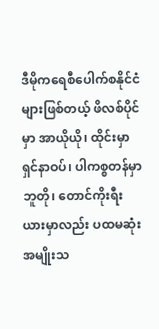ဒီမိုကရေစီပေါက်စနိုင်ငံများဖြစ်တယ့် ဖိလစ်ပိုင်မှာ အာယိုယို၊ ထိုင်းမှာ ရှင်နာဝပ်၊ ပါကစ္စတန်မှာ ဘူတို၊ တောင်ကိုးရီးယားမှာလည်း ပထမဆုံးအမျိုးသ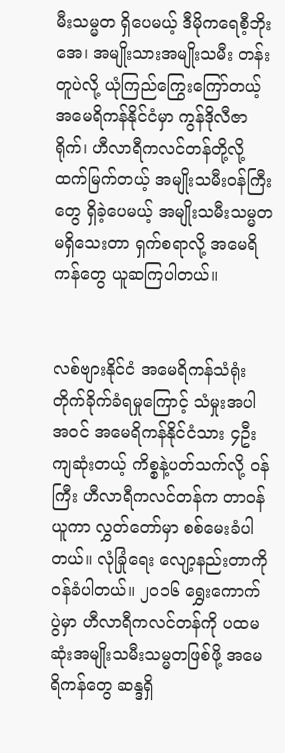မီးသမ္မတ ရှိပေမယ့် ဒီမိုကရေစီ့ဘိုးအေ၊ အမျိုးသားအမျိုးသမီး တန်းတူပဲလို့ ယုံကြည်ကြွေးကြော်တယ့် အမေရိကန်နိုင်ငံမှာ ကွန်ဒိုလီဇာရိုက်၊ ဟီလာရီကလင်တန်တို့လို့ ထက်မြက်တယ့် အမျိုးသမီးဝန်ကြီးတွေ ရှိခဲ့ပေမယ့် အမျိုးသမီးသမ္မတ မရှိသေးတာ ရှက်စရာလို့ အမေရိကန်တွေ ယူဆကြပါတယ်။


လစ်ဗျားနိုင်ငံ အမေရိကန်သံရုံးတိုက်ခိုက်ခံရမှုကြောင့် သံမှုးအပါအဝင် အမေရိကန်နိုင်ငံသား ၄ဦး ကျဆုံးတယ့် ကိစ္စနဲ့ပတ်သက်လို့ ဝန်ကြီး ဟီလာရီကလင်တန်က တာဝန်ယူကာ လွှတ်တော်မှာ စစ်မေးခံပါတယ်။ လုံခြုံရေး လျော့နည်းတာကို ဝန်ခံပါတယ်။ ၂၀၁၆ ရွှေးကောက်ပွဲမှာ ဟီလာရီကလင်တန်ကို ပထမဆုံးအမျိုးသမီးသမ္မတဖြစ်ဖို့ အမေရိကန်တွေ ဆန္ဒရှိ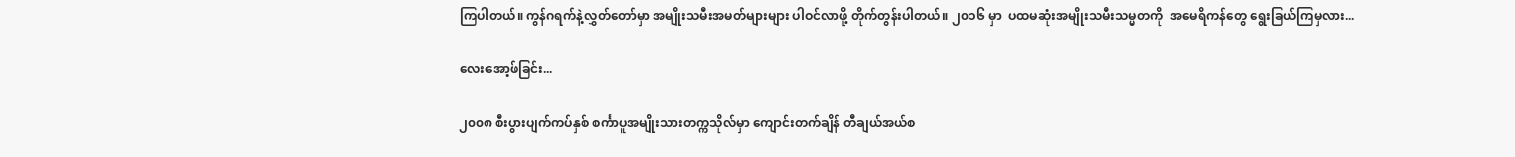ကြပါတယ်။ ကွန်ဂရက်နဲ့လွှတ်တော်မှာ အမျိုးသမီးအမတ်များများ ပါဝင်လာဖို့ တိုက်တွန်းပါတယ်။ ၂၀၁၆ မှာ  ပထမဆုံးအမျိုးသမီးသမ္မတကို  အမေရိကန်တွေ ရွေးခြယ်ကြမှလား...

လေးအော့ဖ်ခြင်း...

၂၀၀၈ စီးပွားပျက်ကပ်နှစ် စင်္ကာပူအမျိုးသားတက္ကသိုလ်မှာ ကျောင်းတက်ချိန် တီချယ်အယ်စ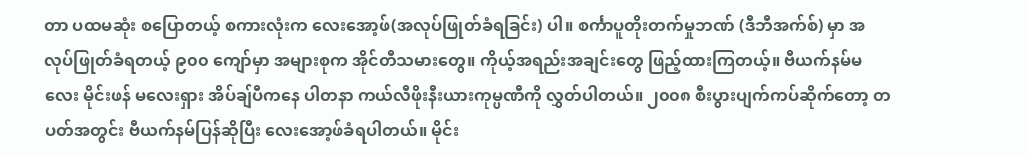တာ ပထမဆုံး စပြောတယ့် စကားလုံးက လေးအော့ဖ်(အလုပ်ဖြုတ်ခံရခြင်း) ပါ။ စင်္ကာပူတိုးတက်မှုဘဏ် (ဒီဘီအက်စ်) မှာ အလုပ်ဖြုတ်ခံရတယ့် ၉၀၀ ကျော်မှာ အများစုက အိုင်တီသမားတွေ။ ကိုယ့်အရည်းအချင်းတွေ ဖြည့်ထားကြတယ့်။ ဗီယက်နမ်မလေး မိုင်းဖန် မလေးရှား အိပ်ချ်ပီကနေ ပါတနာ ကယ်လီဖိုးနီးယားကုမ္ပဏီကို လွှတ်ပါတယ်။ ၂၀၀၈ စီးပွားပျက်ကပ်ဆိုက်တော့ တပတ်အတွင်း ဗီယက်နမ်ပြန်ဆိုပြီး လေးအော့ဖ်ခံရပါတယ်။ မိုင်း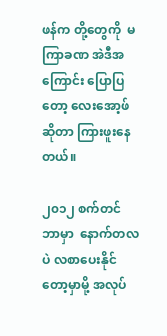ဖန်က တို့တွေကို  မကြာခဏ အဲဒီအကြောင်း ပြောပြတော့ လေးအော့ဖ်ဆိုတာ ကြားဖူးနေတယ်။

၂၀၁၂ စက်တင်ဘာမှာ  နောက်တလပဲ လစာပေးနိုင်တော့မှာမို့ အလုပ်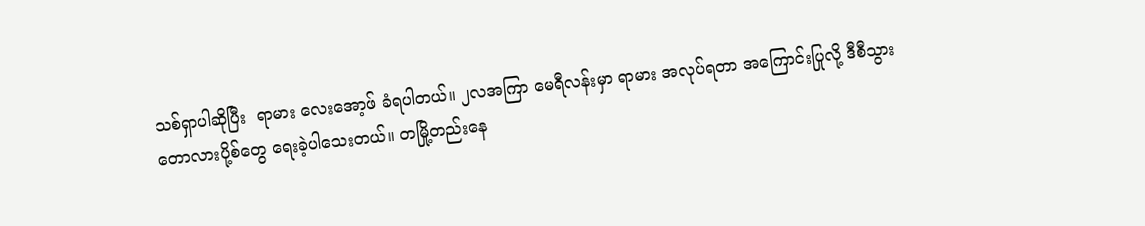သစ်ရှာပါဆိုပြီး  ရာမား လေးအော့ဖ် ခံရပါတယ်။ ၂လအကြာ မေရီလန်းမှာ ရာမား အလုပ်ရတာ အကြောင်းပြုလို့ ဒီစီသွား တောလားပို့စ်တွေ ရေးခဲ့ပါသေးတယ်။ တမြို့တည်းနေ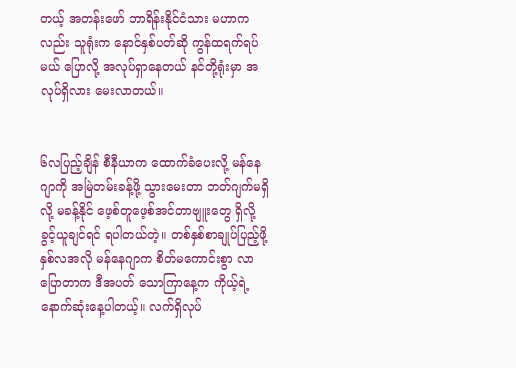တယ့် အတန်းဖော် ဘာရိန်းနိုင်ငံသား မဟာကလည်း သူရုံးက နောင်နှစ်ပတ်ဆို ကွန်ထရက်ရပ်မယ် ပြောလို့ အလုပ်ရှာနေတယ် နင်တို့ရုံးမှာ အလုပ်ရှိလား မေးလာတယ်။


၆လပြည့်ချိန် စီနီယာက ထောက်ခံပေးလို့ မန်နေဂျာကို အမြဲတမ်းခန့်ဖို့ သွားမေးတာ ဘတ်ဂျက်မရှိလို့ မခန့်နိုင် ဖေ့စ်တူဖေ့စ်အင်တာဗျူးတွေ ရှိလို့ ခွင့်ယူချင်ရင် ရပါတယ်တဲ့။ တစ်နှစ်စာချုပ်ပြည့်ဖို့နှစ်လအလို မန်နေဂျာက စိတ်မကောင်းစွာ လာပြောတာက ဒီအပတ် သောကြာနေ့က ကိုယ့်ရဲ့ နောက်ဆုံးနေ့ပါတယ့်။ လက်ရှိလုပ်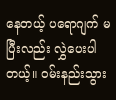နေတယ့် ပရောဂျက် မပြီးလည်း လွှဲပေးပါတယ့်။ ဝမ်းနည်းသွား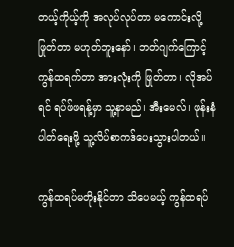တယ့်ကိုယ့်ကို အလုပ်လုပ်တာ မကောင်းလို့ဖြုတ်တာ မဟုတ်ဘူးနော်၊ ဘတ်ဂျက်ကြောင့် ကွန်ထရက်တာ အားလုံးကို ဖြုတ်တာ၊ လိုအပ်ရင် ရပ်ဖ်ဖရန့်မှာ သူ့နာမည်၊ အီးမေလ်၊ ဖုန်းနံပါတ်ရေးဖို့ သူ့လိပ်စာကဒ်ပေးသွားပါတယ်။

ကွန်ထရပ်မတိုးနိုင်တာ သိပေမယ့် ကွန်ထရပ်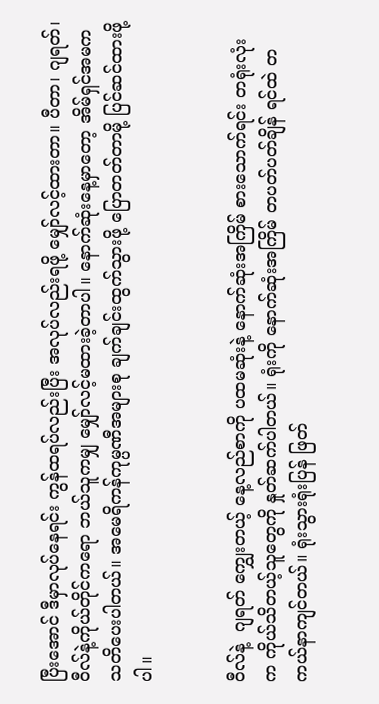ပြီးအောင် ဒီမှာလုပ်နေရင်း ကွန်ထရပ်လည်းပြီး အလုပ်လည်းရဖို့ မျှော်လင့်ထားတာ။ ပီတာ၊ ဂျရတ်၊ ဝီလ်နဲ့ကိုယ်တိုင်ကရော ဘယ်သူကမျှ မျှော်လင့်မထားခဲ့တာပါ။ နောက်ဆုံးနေ့မှာတော့ အိမ်ရှင်အမက သတိပေးပါတယ်။ အမေရိကန်ကုမ္ပဏီအများစု ချက်ချင်းထွက်သွားဖို့ ပြောတတ်တာမို့ ပြင်ဆင်ထားဖို့ပါ။


ဝီလ်နဲ့  ဂျရတ် ကျွှေးတယ့် နေ့လည်စာကို ပထမဆုံးနဲ့ နောက်ဆုံးအကြိမ် စားသောက်ရင်း တရုံးလုံးက ကိုယ်သိတယ့်သူတွေကို နှုတ်ဆက်ပါတယ်။ ရုံးကို နောက်ဆုံးအကြိမ် တပတ်ပတ်ချိန် ရင်ထဲ တကယ်နာကျင်တယ်။ ရုံးသွားရုံးပြန် ဖြတ်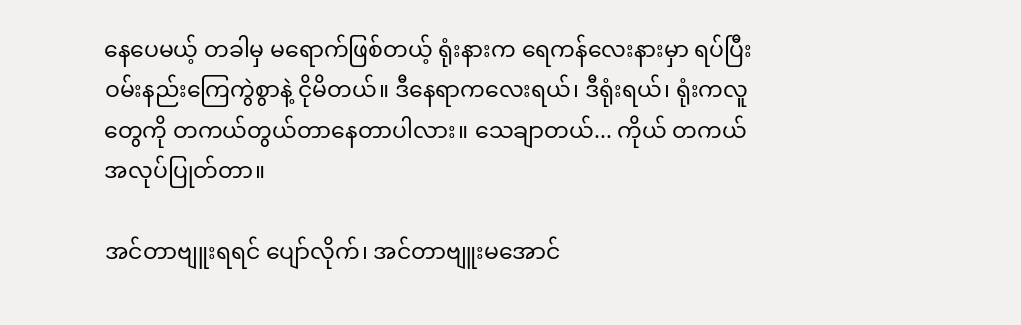နေပေမယ့် တခါမှ မရောက်ဖြစ်တယ့် ရုံးနားက ရေကန်လေးနားမှာ ရပ်ပြီး ဝမ်းနည်းကြေကွဲစွာနဲ့ ငိုမိတယ်။ ဒီနေရာကလေးရယ်၊ ဒီရုံးရယ်၊ ရုံးကလူတွေကို တကယ်တွယ်တာနေတာပါလား။ သေချာတယ်... ကိုယ် တကယ်အလုပ်ပြုတ်တာ။

အင်တာဗျူးရရင် ပျော်လိုက်၊ အင်တာဗျူးမအောင်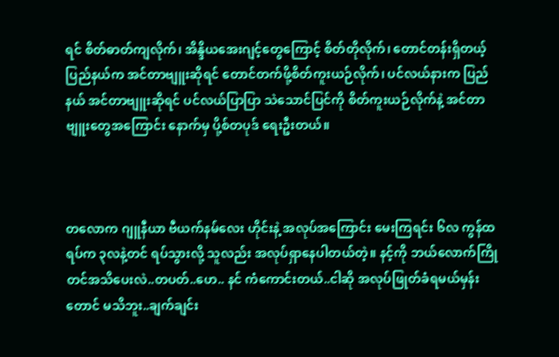ရင် စိတ်ဓာတ်ကျလိုက်၊ အိန္ဒိယအေးဂျင့်တွေကြောင့် စိတ်တိုလိုက်၊ တောင်တန်းရှိတယ့် ပြည်နယ်က အင်တာဗျူးဆိုရင် တောင်တက်ဖို့စိတ်ကူးယဉ်လိုက်၊ ပင်လယ်နားက ပြည်နယ် အင်တာဗျူးဆိုရင် ပင်လယ်ပြာပြာ သဲသောင်ပြင်ကို စိတ်ကူးယဉ်လိုက်နဲ့ အင်တာဗျူးတွေအကြောင်း နောက်မှ ပို့စ်တပုဒ် ရေးဦးတယ်။



တလောက ဂျူနီယာ ဗီယက်နမ်လေး ဟိုင်းနဲ့ အလုပ်အကြောင်း မေးကြရင်း ၆လ ကွန်ထရပ်က ၃လနဲ့တင် ရပ်သွားလို့ သူလည်း အလုပ်ရှာနေပါတယ်တဲ့။ နင့်ကို ဘယ်လောက်ကြိုတင်အသိပေးလဲ..တပတ်..ဟေ.. နင် ကံကောင်းတယ်..ငါဆို အလုပ်ဖြုတ်ခံရမယ်မှန်းတောင် မသိဘူး..ချက်ချင်း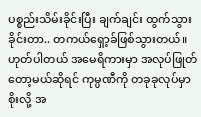ပစ္စည်းသိမ်းခိုင်းပြီး ချက်ချင်း ထွက်သွားခိုင်းတာ.. တကယ်ရှော့ခ်ဖြစ်သွားတယ်။ ဟုတ်ပါတယ် အမေရိကားမှာ အလုပ်ဖြုတ်တော့မယ်ဆိုရင် ကုမ္ပဏီကို တခုခုလုပ်မှာစိုးလို့ အ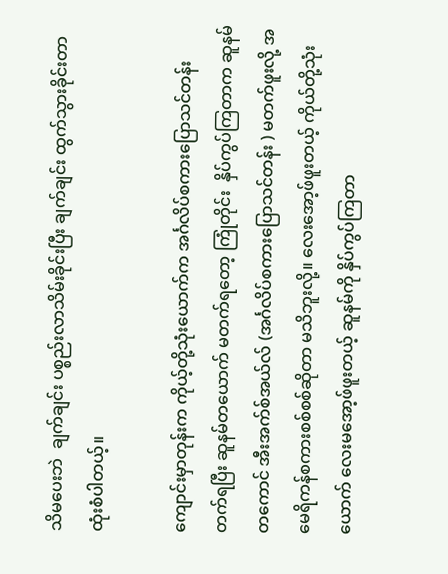သိမပေးဘဲ  ချက်ချင်း ပစ္စည်းလာသိမ်းခိုင်းပြီး ချက်ချင်း ထွက်သွားခိုင်းတာ ထုံးစံပါတယ့်။

ကျောင်းမှာတုန်းက ကိုယ့်တို့သုံးယောက်က အင်္ဂလိပ်စကားပြောသင်တန်း တက်ရပြီး ဆူနမ်တယောက် မတက်ရတော့ ကြုံတိုင်း  နှိပ်ကွပ်ကြတာက ဆူနမ်တကောင် အီးအက်စ်အယ်လ် (အင်္ဂလိပ်စကားပြောသင်တန်း ) မတက်ဖူးလို့ အမေရိကန်စကားစစ်စစ်ဆိုတာ မသိဘူးလို့။ လေးအော့ဖ်ဖူးတယ့် ကိုယ်တို့သုံးယောက် လေးမအော့ဖ်ဖူးတယ့် ဆူနမ်ကို နှိပ်ကွပ်ကြတာ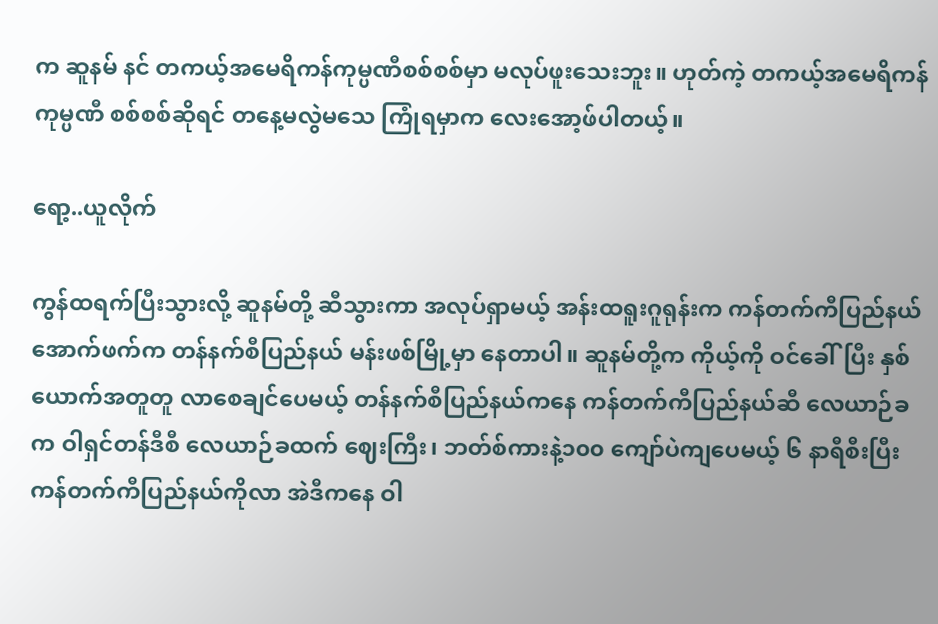က ဆူနမ် နင် တကယ့်အမေရိကန်ကုမ္ပဏီစစ်စစ်မှာ မလုပ်ဖူးသေးဘူး။ ဟုတ်ကဲ့ တကယ့်အမေရိကန်ကုမ္ပဏီ စစ်စစ်ဆိုရင် တနေ့မလွဲမသေ ကြုံရမှာက လေးအော့ဖ်ပါတယ့်။

ရော့..ယူလိုက်

ကွန်ထရက်ပြီးသွားလို့ ဆူနမ်တို့ ဆီသွားကာ အလုပ်ရှာမယ့် အန်းထရူးဂူရုန်းက ကန်တက်ကီပြည်နယ်အောက်ဖက်က တန်နက်စီပြည်နယ် မန်းဖစ်မြို့မှာ နေတာပါ။ ဆူနမ်တို့က ကိုယ့်ကို ဝင်ခေါ်ပြီး နှစ်ယောက်အတူတူ လာစေချင်ပေမယ့် တန်နက်စီပြည်နယ်ကနေ ကန်တက်ကီပြည်နယ်ဆီ လေယာဉ်ခက ဝါရှင်တန်ဒီစီ လေယာဉ်ခထက် ဈေးကြီး၊ ဘတ်စ်ကားနဲ့၁၀၀ ကျော်ပဲကျပေမယ့် ၆ နာရီစီးပြီး ကန်တက်ကီပြည်နယ်ကိုလာ အဲဒီကနေ ဝါ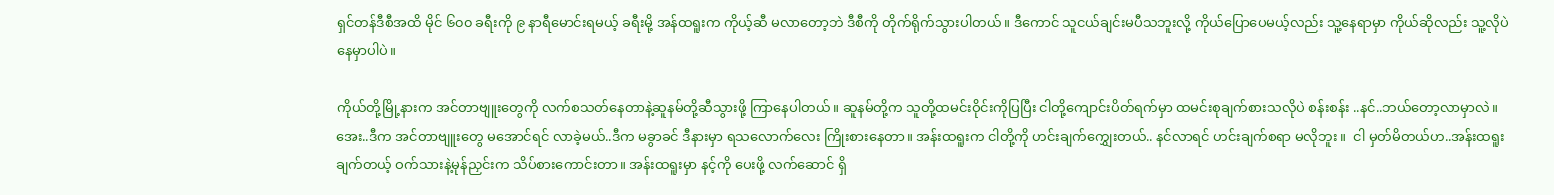ရှင်တန်ဒီစီအထိ မိုင် ၆၀၀ ခရီးကို ၉ နာရီမောင်းရမယ့် ခရီးမို့ အန်ထရူးက ကိုယ့်ဆီ မလာတော့ဘဲ ဒီစီကို တိုက်ရိုက်သွားပါတယ်။ ဒီကောင် သူငယ်ချင်းမပီသဘူးလို့ ကိုယ်ပြောပေမယ့်လည်း သူ့နေရာမှာ ကိုယ်ဆိုလည်း သူ့လိုပဲ နေမှာပါပဲ။

ကိုယ်တို့မြို့နားက အင်တာဗျူးတွေကို လက်စသတ်နေတာနဲ့ဆူနမ်တို့ဆီသွားဖို့ ကြာနေပါတယ်။ ဆူနမ်တို့က သူတို့ထမင်းဝိုင်းကိုပြပြီး ငါတို့ကျောင်းပိတ်ရက်မှာ ထမင်းစုချက်စားသလိုပဲ စန်းစန်း ..နင်..ဘယ်တော့လာမှာလဲ။ အေး..ဒီက အင်တာဗျူးတွေ မအောင်ရင် လာခဲ့မယ်..ဒီက မခွာခင် ဒီနားမှာ ရသလောက်လေး ကြိုးစားနေတာ။ အန်းထရူးက ငါတို့ကို ဟင်းချက်ကျွှေးတယ်.. နင်လာရင် ဟင်းချက်စရာ မလိုဘူး။  ငါ မှတ်မိတယ်ဟ..အန်းထရူး ချက်တယ့် ဝက်သားနဲ့မုန်ညှင်းက သိပ်စားကောင်းတာ။ အန်းထရူးမှာ နင့်ကို ပေးဖို့ လက်ဆောင် ရှိ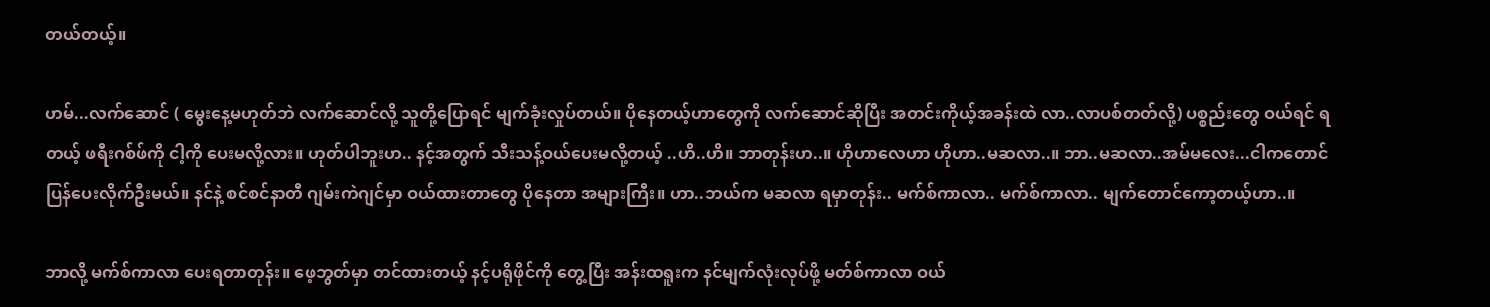တယ်တယ့်။

ဟမ်...လက်ဆောင် ( မွေးနေ့မဟုတ်ဘဲ လက်ဆောင်လို့ သူတို့ပြောရင် မျက်ခုံးလှုပ်တယ်။ ပိုနေတယ့်ဟာတွေကို လက်ဆောင်ဆိုပြီး အတင်းကိုယ့်အခန်းထဲ လာ..လာပစ်တတ်လို့) ပစ္စည်းတွေ ဝယ်ရင် ရတယ့် ဖရီးဂစ်ဖ်ကို ငါ့ကို ပေးမလို့လား။ ဟုတ်ပါဘူးဟ.. နင့်အတွက် သီးသန့်ဝယ်ပေးမလို့တယ့် ..ဟိ..ဟိ။ ဘာတုန်းဟ..။ ဟိုဟာလေဟာ ဟိုဟာ..မဆလာ..။ ဘာ..မဆလာ..အမ်မလေး...ငါကတောင် ပြန်ပေးလိုက်ဦးမယ်။ နင်နဲ့ စင်စင်နာတီ ဂျမ်းကဲဂျင်မှာ ဝယ်ထားတာတွေ ပိုနေတာ အများကြီး။ ဟာ..ဘယ်က မဆလာ ရမှာတုန်း.. မက်စ်ကာလာ.. မက်စ်ကာလာ.. မျက်တောင်ကော့တယ့်ဟာ..။

ဘာလို့ မက်စ်ကာလာ ပေးရတာတုန်း။ ဖေ့ဘွတ်မှာ တင်ထားတယ့် နင့်ပရိုဖိုင်ကို တွေ့ပြီး အန်းထရူးက နင်မျက်လုံးလုပ်ဖို့ မတ်စ်ကာလာ ဝယ်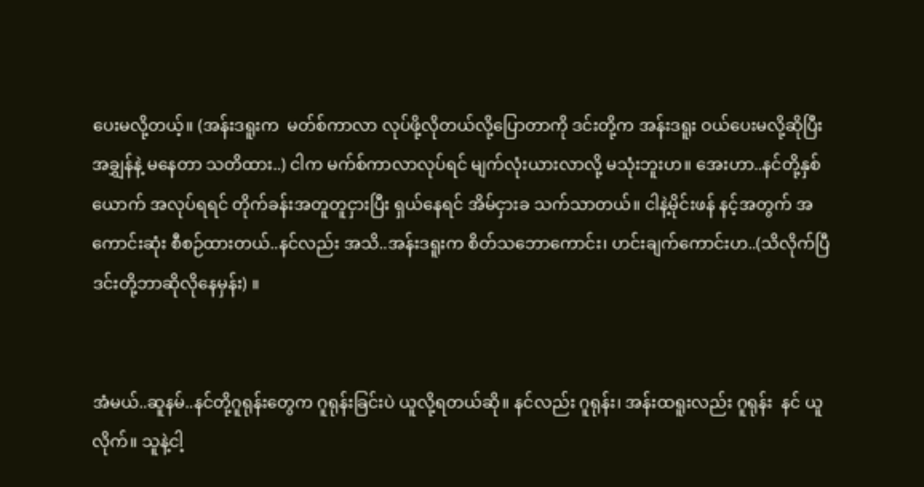ပေးမလို့တယ့်။ (အန်းဒရူးက  မတ်စ်ကာလာ လုပ်ဖို့လိုတယ်လို့ပြောတာကို ဒင်းတို့က အန်းဒရူး ဝယ်ပေးမလို့ဆိုပြီး အချွှန်နဲ့ မနေတာ သတိထား..) ငါက မက်စ်ကာလာလုပ်ရင် မျက်လုံးယားလာလို့ မသုံးဘူးဟ။ အေးဟာ..နင်တို့နှစ်ယောက် အလုပ်ရရင် တိုက်ခန်းအတူတူငှားပြီး ရှယ်နေရင် အိမ်ငှားခ သက်သာတယ်။ ငါနဲ့မိုင်းဖန် နင့်အတွက် အကောင်းဆုံး စီစဉ်ထားတယ်..နင်လည်း အသိ..အန်းဒရူးက စိတ်သဘောကောင်း၊ ဟင်းချက်ကောင်းဟ..(သိလိုက်ပြီ ဒင်းတို့ဘာဆိုလိုနေမှန်း) ။


အံမယ်..ဆူနမ်..နင်တို့ဂူရုန်းတွေက ဂူရုန်းခြင်းပဲ ယူလို့ရတယ်ဆို။ နင်လည်း ဂူရုန်း၊ အန်းထရူးလည်း ဂူရုန်း  နင် ယူလိုက်။ သူနဲ့ငါ့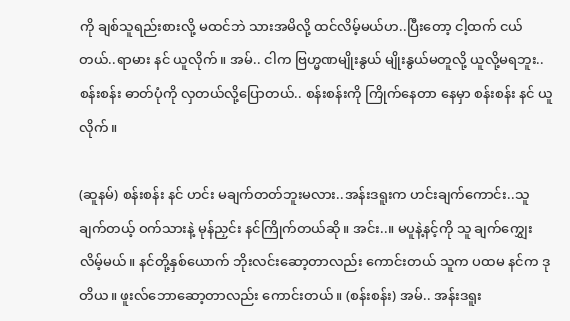ကို ချစ်သူရည်းစားလို့ မထင်ဘဲ သားအမိလို့ ထင်လိမ့်မယ်ဟ..ပြီးတော့ ငါ့ထက် ငယ်တယ်..ရာမား နင် ယူလိုက်။ အမ်.. ငါက ဗြဟ္မဏမျိုးနွယ် မျိုးနွယ်မတူလို့ ယူလို့မရဘူး..စန်းစန်း ဓာတ်ပုံကို လှတယ်လို့ပြောတယ်.. စန်းစန်းကို ကြိုက်နေတာ နေမှာ စန်းစန်း နင် ယူလိုက်။

(ဆူနမ်) စန်းစန်း နင် ဟင်း မချက်တတ်ဘူးမလား..အန်းဒရူးက ဟင်းချက်ကောင်း..သူချက်တယ့် ဝက်သားနဲ့ မုန်ညှင်း နင်ကြိုက်တယ်ဆို။ အင်း..။ မပူနဲ့နင့်ကို သူ ချက်ကျွှေးလိမ့်မယ်။ နင်တို့နှစ်ယောက် ဘိုးလင်းဆော့တာလည်း ကောင်းတယ် သူက ပထမ နင်က ဒုတိယ။ ဖူးလ်ဘောဆော့တာလည်း ကောင်းတယ်။ (စန်းစန်း) အမ်.. အန်းဒရူး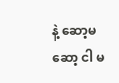နဲ့ ဆော့မဆော့ ငါ မ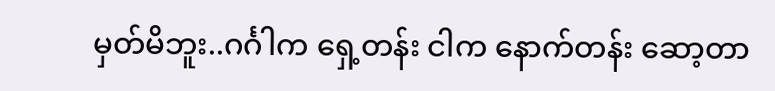မှတ်မိဘူး..ဂင်္ဂါက ရှေ့တန်း ငါက နောက်တန်း ဆော့တာ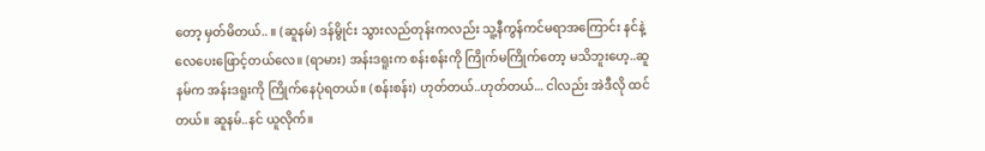တော့ မှတ်မိတယ်.. ။ (ဆူနမ်) ဒန်မွိုင်း သွားလည်တုန်းကလည်း သူ့နီကွန်ကင်မရာအကြောင်း နင်နဲ့ လေပေးဖြောင့်တယ်လေ။ (ရာမား) အန်းဒရူးက စန်းစန်းကို ကြိုက်မကြိုက်တော့ မသိဘူးဟေ့..ဆူနမ်က အန်းဒရူးကို ကြိုက်နေပုံရတယ်။ (စန်းစန်း) ဟုတ်တယ်..ဟုတ်တယ်... ငါလည်း အဲဒီလို ထင်တယ်။ ဆူနမ်..နင် ယူလိုက်။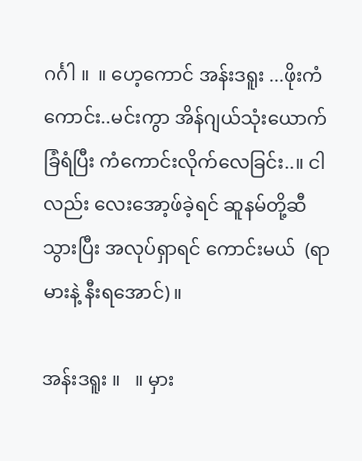ဂင်္ဂါ ။  ။ ဟေ့ကောင် အန်းဒရူး ...ဖိုးကံကောင်း..မင်းကွာ အိန်ဂျယ်သုံးယောက် ခြံရံပြီး ကံကောင်းလိုက်လေခြင်း..။ ငါလည်း လေးအော့ဖ်ခဲ့ရင် ဆူနမ်တို့ဆီသွားပြီး အလုပ်ရှာရင် ကောင်းမယ်  (ရာမားနဲ့ နီးရအောင်)။

အန်းဒရူး ။   ။ မှား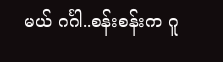မယ် ဂင်္ဂါ..စန်းစန်းက ဂူ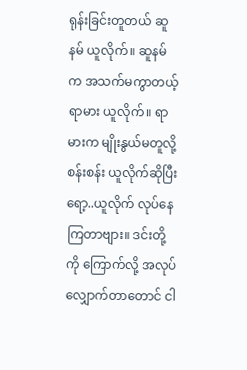ရုန်းခြင်းတူတယ် ဆူနမ် ယူလိုက်။ ဆူနမ်က အသက်မကွာတယ့် ရာမား ယူလိုက်။ ရာမားက မျိုးနွယ်မတူလို့စန်းစန်း ယူလိုက်ဆိုပြီး ရော့..ယူလိုက် လုပ်နေကြတာဗျား။ ဒင်းတို့ကို ကြောက်လို့ အလုပ်လျှောက်တာတောင် ငါ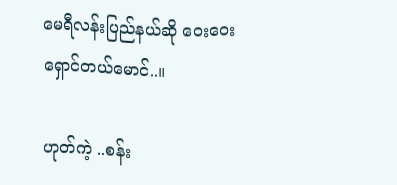မေရီလန်းပြည်နယ်ဆို ဝေးဝေးရှောင်တယ်မောင်..။

ဟုတ်ကဲ့ ..စန်း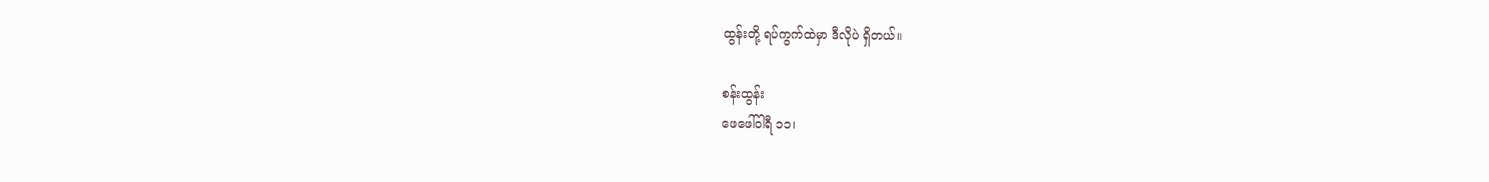ထွန်းတို့ ရပ်ကွက်ထဲမှာ ဒီလိုပဲ ရှိတယ်။

စန်းထွန်း
ဖေဖေါ်ဝါရီ ၁၁၊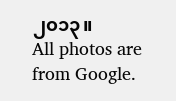၂၀၁၃။
All photos are from Google.